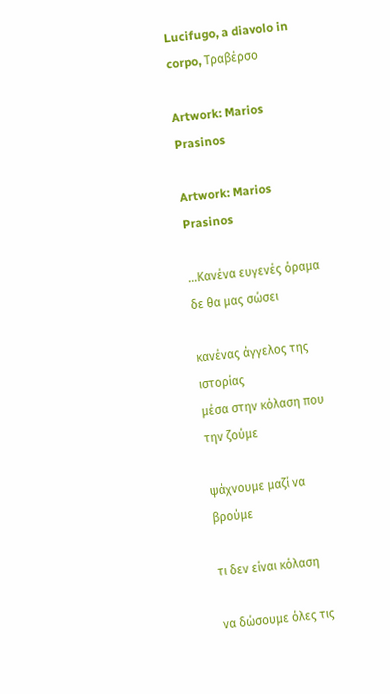Lucifugo, a diavolo in corpo, Τραβέρσο

Artwork: Marios Prasinos

Artwork: Marios Prasinos

…Κανένα ευγενές όραμα δε θα μας σώσει

κανένας άγγελος της ιστορίας
μέσα στην κόλαση που την ζούμε

ψάχνουμε μαζί να βρούμε

τι δεν είναι κόλαση

να δώσουμε όλες τις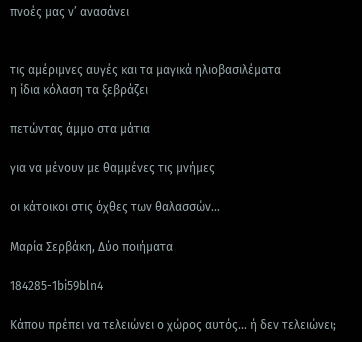πνοές μας ν’ ανασάνει


τις αμέριμνες αυγές και τα μαγικά ηλιοβασιλέματα
η ίδια κόλαση τα ξεβράζει

πετώντας άμμο στα μάτια

για να μένουν με θαμμένες τις μνήμες

οι κάτοικοι στις όχθες των θαλασσών…

Μαρία Σερβάκη, Δύο ποιήματα

184285-1bi59bln4

Κάπου πρέπει να τελειώνει ο χώρος αυτός… ή δεν τελειώνει;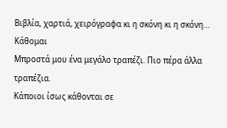Βιβλία, χαρτιά, χειρόγραφα κι η σκόνη κι η σκόνη… Κάθομαι
Μπροστά μου ένα μεγάλο τραπέζι. Πιο πέρα άλλα τραπέζια.
Κάποιοι ίσως κάθονται σε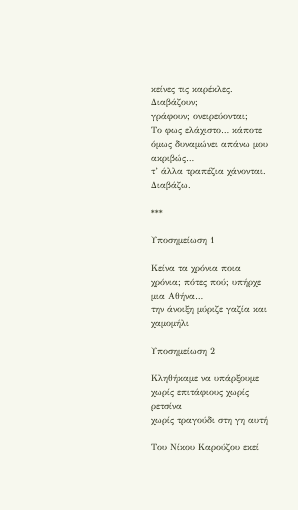κείνες τις καρέκλες. Διαβάζουν;
γράφουν; ονειρεύονται;
Το φως ελάχιστο… κάποτε όμως δυναμώνει απάνω μου ακριβώς…
τ’ άλλα τραπέζια χάνονται. Διαβάζω.

***

Υποσημείωση 1

Κείνα τα χρόνια ποια χρόνια; πότες πού; υπήρχε μια Αθήνα…
την άνοιξη μύριζε γαζία και χαμομήλι

Υποσημείωση 2

Κληθήκαμε να υπάρξουμε χωρίς επιτάφιους χωρίς ρετσίνα
χωρίς τραγούδι στη γη αυτή

Του Νίκου Καρούζου εκεί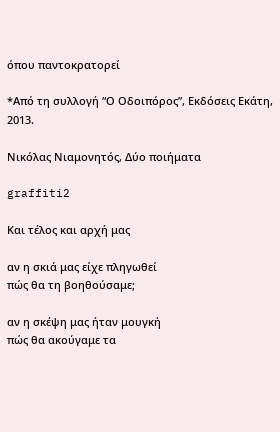όπου παντοκρατορεί

*Από τη συλλογή “Ο Οδοιπόρος”, Εκδόσεις Εκάτη, 2013.

Νικόλας Νιαμονητός, Δύο ποιήματα

graffiti2

Και τέλος και αρχή μας

αν η σκιά μας είχε πληγωθεί
πώς θα τη βοηθούσαμε;

αν η σκέψη μας ήταν μουγκή
πώς θα ακούγαμε τα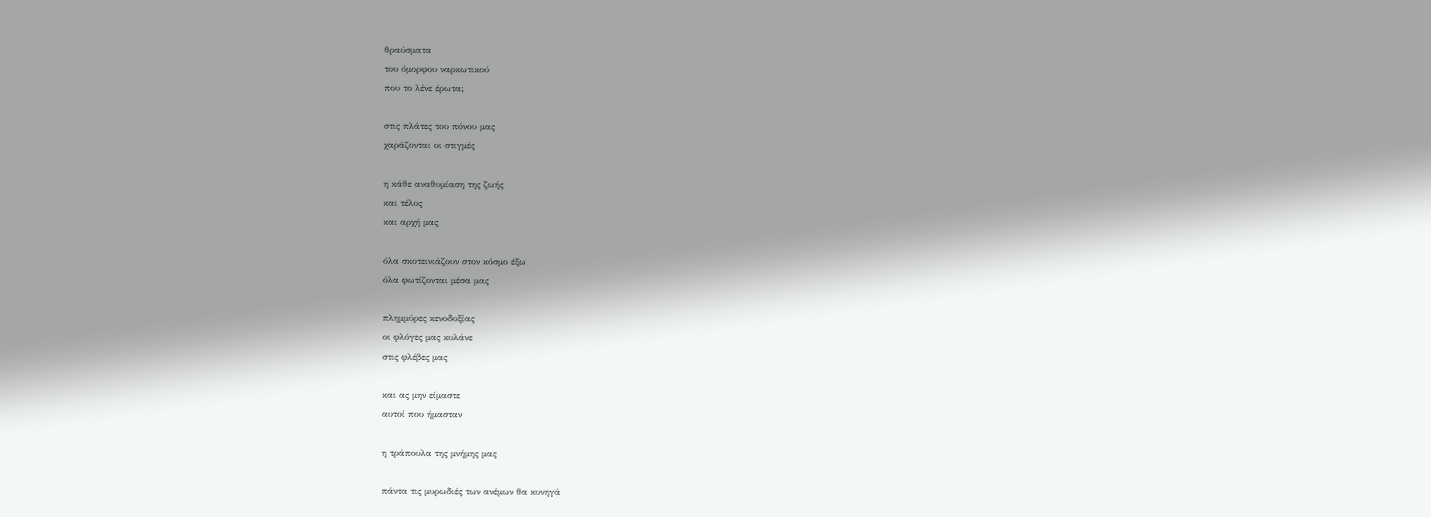θραύσματα
του όμορφου ναρκωτικού
που το λένε έρωτα;

στις πλάτες του πόνου μας
χαράζονται οι στιγμές

η κάθε αναθυμίαση της ζωής
και τέλος
και αρχή μας

όλα σκοτεινιάζουν στον κόσμο έξω
όλα φωτίζονται μέσα μας

πλημμύρες κενοδοξίας
οι φλόγες μας κυλάνε
στις φλέβες μας

και ας μην είμαστε
αυτοί που ήμασταν

η τράπουλα της μνήμης μας

πάντα τις μυρωδιές των ανέμων θα κυνηγά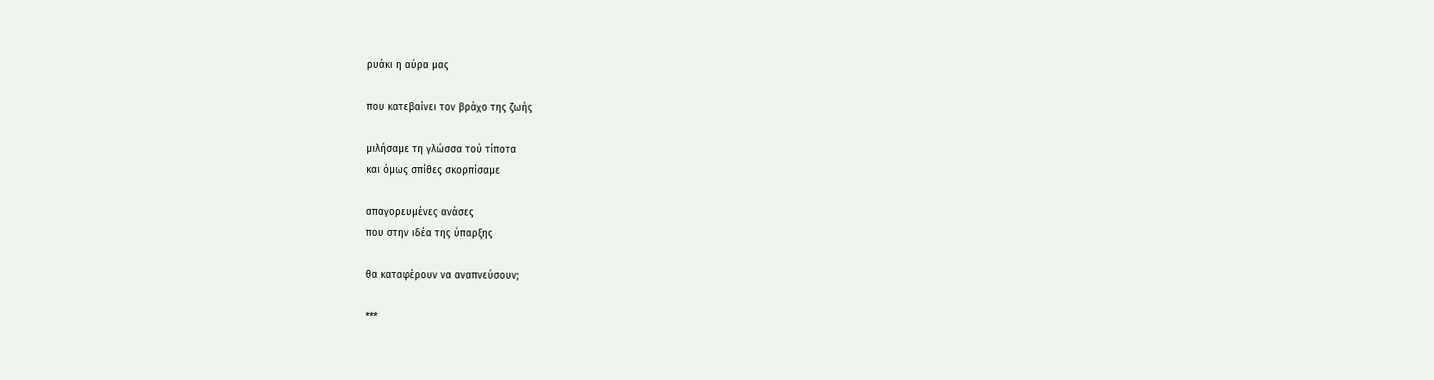ρυάκι η αύρα μας

που κατεβαίνει τον βράχο της ζωής

μιλήσαμε τη γλώσσα τού τίποτα
και όμως σπίθες σκορπίσαμε

απαγορευμένες ανάσες
που στην ιδέα της ύπαρξης

θα καταφέρουν να αναπνεύσουν;

***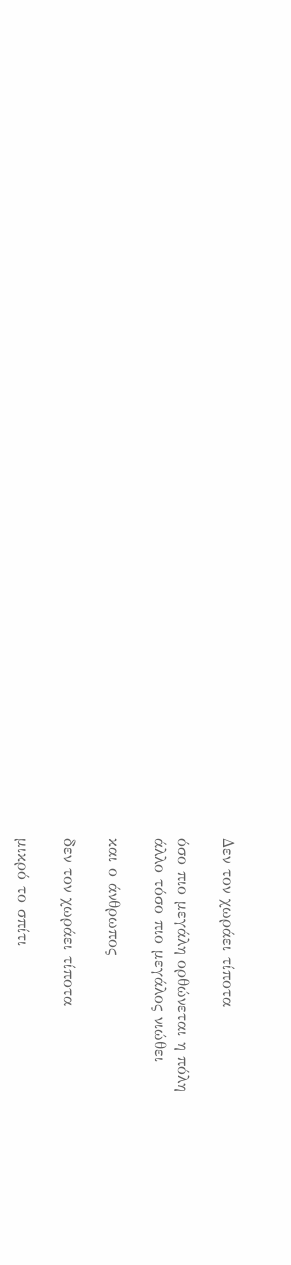∆εν τον χωράει τίποτα

όσο πιο μεγάλη ορθώνεται η πόλη
άλλο τόσο πιο μεγάλος νιώθει

και ο άνθρωπος

δεν τον χωράει τίποτα

μικρό το σπίτι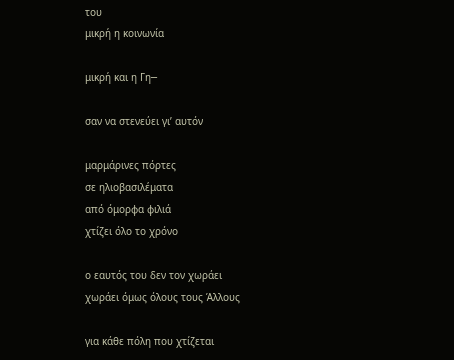του
μικρή η κοινωνία

μικρή και η Γη─

σαν να στενεύει γι’ αυτόν

μαρμάρινες πόρτες
σε ηλιοβασιλέματα
από όμορφα φιλιά
χτίζει όλο το χρόνο

ο εαυτός του δεν τον χωράει
χωράει όμως όλους τους Άλλους

για κάθε πόλη που χτίζεται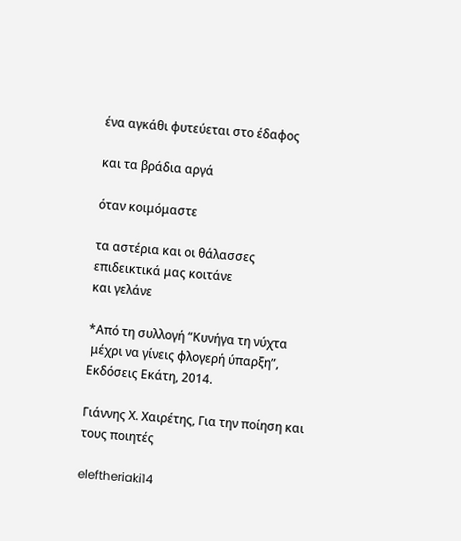ένα αγκάθι φυτεύεται στο έδαφος

και τα βράδια αργά

όταν κοιμόμαστε

τα αστέρια και οι θάλασσες
επιδεικτικά μας κοιτάνε
και γελάνε

*Από τη συλλογή “Κυνήγα τη νύχτα
 μέχρι να γίνεις φλογερή ύπαρξη”, Εκδόσεις Εκάτη, 2014.

Γιάννης Χ. Χαιρέτης, Για την ποίηση και τους ποιητές

eleftheriaki14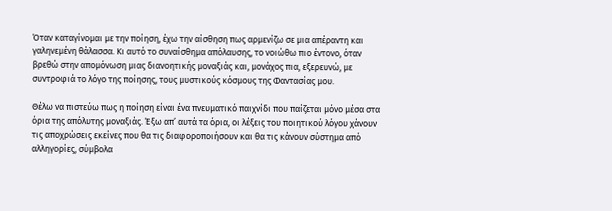Όταν καταγίνομαι με την ποίηση, έχω την αίσθηση πως αρμενίζω σε μια απέραντη και γαληνεμένη θάλασσα. Κι αυτό το συναίσθημα απόλαυσης, το νοιώθω πιο έντονο, όταν βρεθώ στην απομόνωση μιας διανοητικής μοναξιάς και, μονάχος πια, εξερευνώ, με συντροφιά το λόγο της ποίησης, τους μυστικούς κόσμους της Φαντασίας μου.

Θέλω να πιστεύω πως η ποίηση είναι ένα πνευματικό παιχνίδι που παίζεται μόνο μέσα στα όρια της απόλυτης μοναξιάς. Έξω απ’ αυτά τα όρια, οι λέξεις του ποιητικού λόγου χάνουν τις αποχρώσεις εκείνες που θα τις διαφοροποιήσουν και θα τις κάνουν σύστημα από αλληγορίες, σύμβολα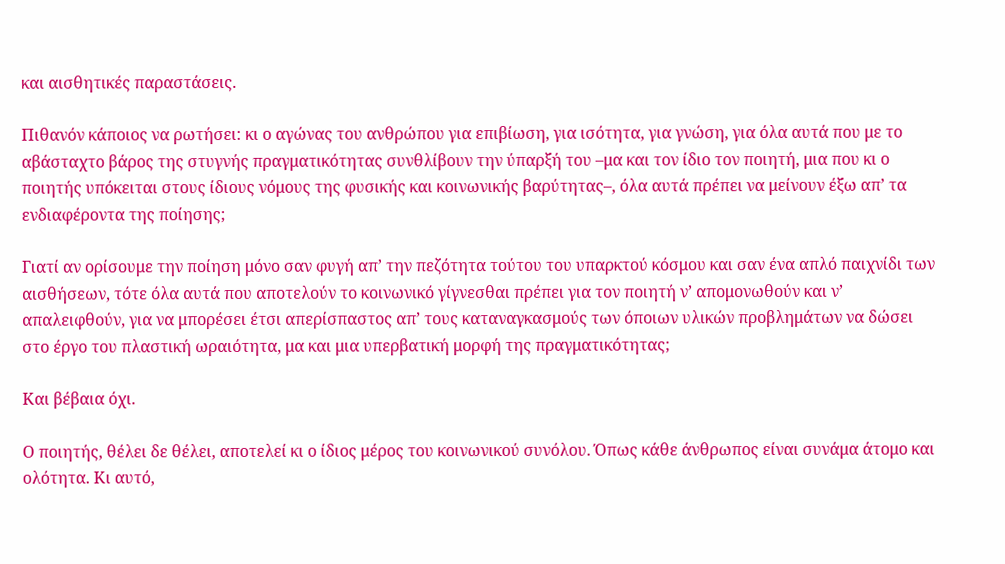και αισθητικές παραστάσεις.

Πιθανόν κάποιος να ρωτήσει: κι ο αγώνας του ανθρώπου για επιβίωση, για ισότητα, για γνώση, για όλα αυτά που με το αβάσταχτο βάρος της στυγνής πραγματικότητας συνθλίβουν την ύπαρξή του –μα και τον ίδιο τον ποιητή, μια που κι ο ποιητής υπόκειται στους ίδιους νόμους της φυσικής και κοινωνικής βαρύτητας–, όλα αυτά πρέπει να μείνουν έξω απ’ τα ενδιαφέροντα της ποίησης;

Γιατί αν ορίσουμε την ποίηση μόνο σαν φυγή απ’ την πεζότητα τούτου του υπαρκτού κόσμου και σαν ένα απλό παιχνίδι των αισθήσεων, τότε όλα αυτά που αποτελούν το κοινωνικό γίγνεσθαι πρέπει για τον ποιητή ν’ απομονωθούν και ν’ απαλειφθούν, για να μπορέσει έτσι απερίσπαστος απ’ τους καταναγκασμούς των όποιων υλικών προβλημάτων να δώσει στο έργο του πλαστική ωραιότητα, μα και μια υπερβατική μορφή της πραγματικότητας;

Και βέβαια όχι.

Ο ποιητής, θέλει δε θέλει, αποτελεί κι ο ίδιος μέρος του κοινωνικού συνόλου. Όπως κάθε άνθρωπος είναι συνάμα άτομο και ολότητα. Κι αυτό,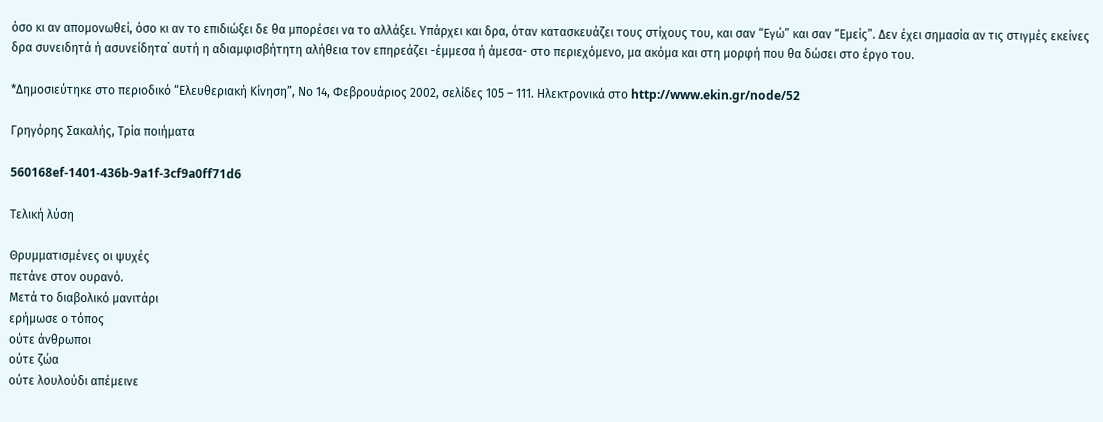όσο κι αν απομονωθεί, όσο κι αν το επιδιώξει δε θα μπορέσει να το αλλάξει. Υπάρχει και δρα, όταν κατασκευάζει τους στίχους του, και σαν “Εγώ” και σαν “Εμείς”. Δεν έχει σημασία αν τις στιγμές εκείνες δρα συνειδητά ή ασυνείδητα˙ αυτή η αδιαμφισβήτητη αλήθεια τον επηρεάζει -έμμεσα ή άμεσα- στο περιεχόμενο, μα ακόμα και στη μορφή που θα δώσει στο έργο του.

*Δημοσιεύτηκε στο περιοδικό “Ελευθεριακή Κίνηση”, Νο 14, Φεβρουάριος 2002, σελίδες 105 – 111. Ηλεκτρονικά στο http://www.ekin.gr/node/52

Γρηγόρης Σακαλής, Τρία ποιήματα

560168ef-1401-436b-9a1f-3cf9a0ff71d6

Τελική λύση

Θρυμματισμένες οι ψυχές
πετάνε στον ουρανό.
Μετά το διαβολικό μανιτάρι
ερήμωσε ο τόπος
ούτε άνθρωποι
ούτε ζώα
ούτε λουλούδι απέμεινε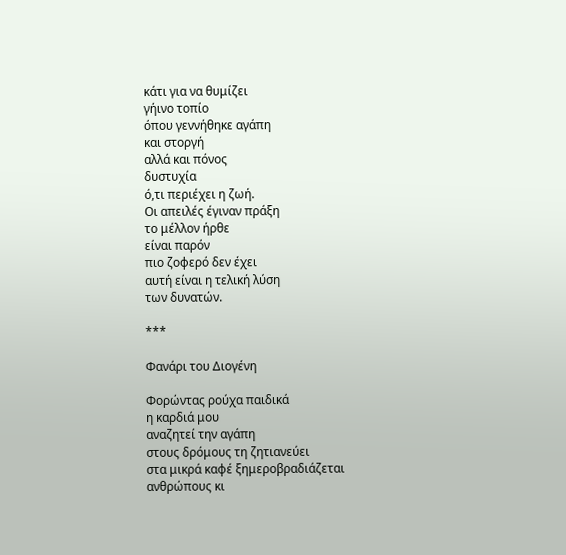κάτι για να θυμίζει
γήινο τοπίο
όπου γεννήθηκε αγάπη
και στοργή
αλλά και πόνος
δυστυχία
ό,τι περιέχει η ζωή.
Οι απειλές έγιναν πράξη
το μέλλον ήρθε
είναι παρόν
πιο ζοφερό δεν έχει
αυτή είναι η τελική λύση
των δυνατών.

***

Φανάρι του Διογένη

Φορώντας ρούχα παιδικά
η καρδιά μου
αναζητεί την αγάπη
στους δρόμους τη ζητιανεύει
στα μικρά καφέ ξημεροβραδιάζεται
ανθρώπους κι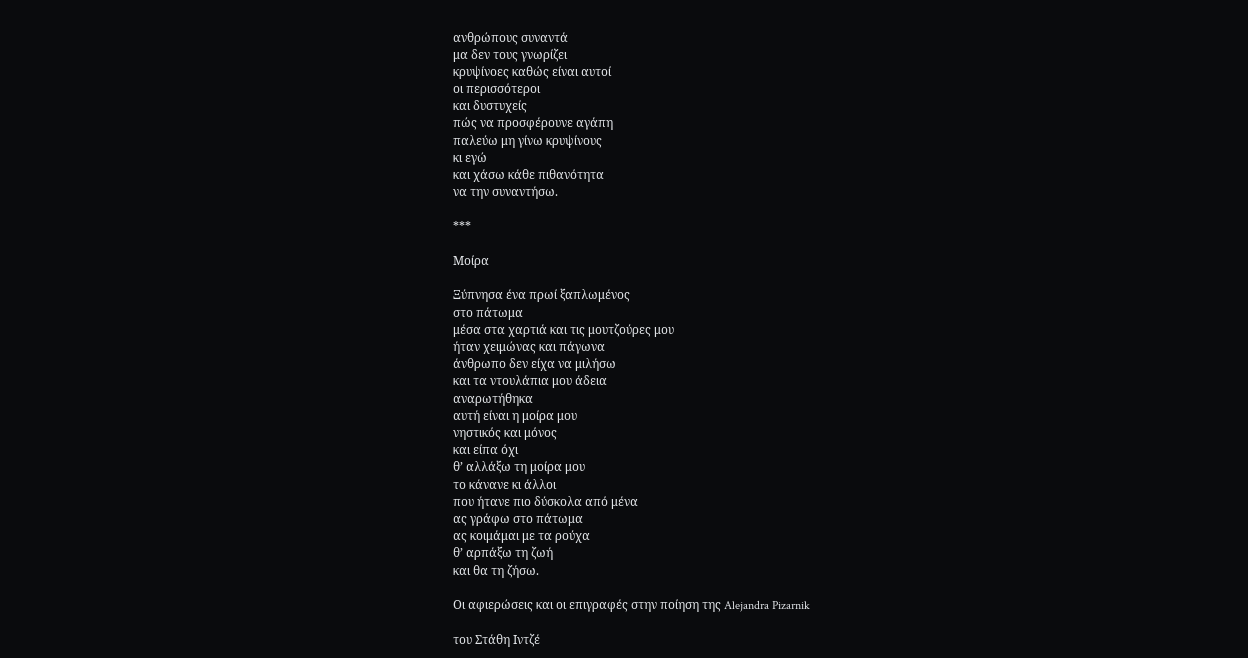ανθρώπους συναντά
μα δεν τους γνωρίζει
κρυψίνοες καθώς είναι αυτοί
οι περισσότεροι
και δυστυχείς
πώς να προσφέρουνε αγάπη
παλεύω μη γίνω κρυψίνους
κι εγώ
και χάσω κάθε πιθανότητα
να την συναντήσω.

***

Μοίρα

Ξύπνησα ένα πρωί ξαπλωμένος
στο πάτωμα
μέσα στα χαρτιά και τις μουτζούρες μου
ήταν χειμώνας και πάγωνα
άνθρωπο δεν είχα να μιλήσω
και τα ντουλάπια μου άδεια
αναρωτήθηκα
αυτή είναι η μοίρα μου
νηστικός και μόνος
και είπα όχι
θ’ αλλάξω τη μοίρα μου
το κάνανε κι άλλοι
που ήτανε πιο δύσκολα από μένα
ας γράφω στο πάτωμα
ας κοιμάμαι με τα ρούχα
θ’ αρπάξω τη ζωή
και θα τη ζήσω.

Οι αφιερώσεις και οι επιγραφές στην ποίηση της Alejandra Pizarnik

του Στάθη Ιντζέ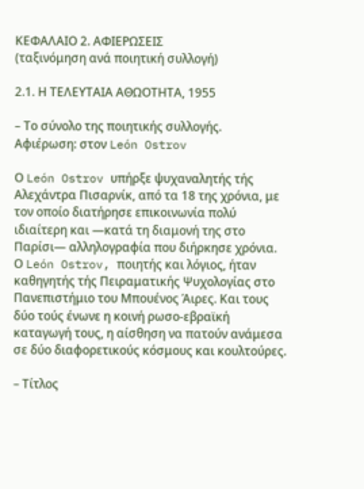ΚΕΦΑΛΑΙΟ 2. ΑΦΙΕΡΩΣΕΙΣ
(ταξινόμηση ανά ποιητική συλλογή)

2.1. Η ΤΕΛΕΥΤΑΙΑ ΑΘΩΟΤΗΤΑ, 1955

– Το σύνολο της ποιητικής συλλογής.
Αφιέρωση: στον León Ostrov

Ο León Ostrov υπήρξε ψυχαναλητής τής Αλεχάντρα Πισαρνίκ, από τα 18 της χρόνια, με τον οποίο διατήρησε επικοινωνία πολύ ιδιαίτερη και —κατά τη διαμονή της στο Παρίσι— αλληλογραφία που διήρκησε χρόνια. Ο León Ostrov, ποιητής και λόγιος, ήταν καθηγητής τής Πειραματικής Ψυχολογίας στο Πανεπιστήμιο του Μπουένος Άιρες. Και τους δύο τούς ένωνε η κοινή ρωσο-εβραϊκή καταγωγή τους, η αίσθηση να πατούν ανάμεσα σε δύο διαφορετικούς κόσμους και κουλτούρες.

– Τίτλος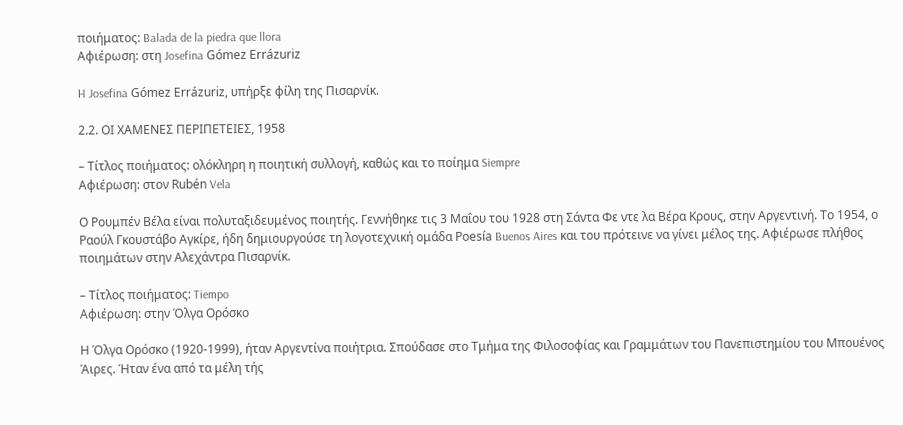ποιήματος: Balada de la piedra que llora
Αφιέρωση: στη Josefina Gómez Errázuriz

H Josefina Gómez Errázuriz, υπήρξε φίλη της Πισαρνίκ.

2.2. ΟΙ ΧΑΜΕΝΕΣ ΠΕΡΙΠΕΤΕΙΕΣ, 1958

– Τίτλος ποιήματος: ολόκληρη η ποιητική συλλογή, καθώς και το ποίημα Siempre
Αφιέρωση: στον Rubén Vela

Ο Ρουμπέν Βέλα είναι πολυταξιδευμένος ποιητής. Γεννήθηκε τις 3 Μαΐου του 1928 στη Σάντα Φε ντε λα Βέρα Κρους, στην Αργεντινή. Το 1954, ο Ραούλ Γκουστάβο Αγκίρε, ήδη δημιουργούσε τη λογοτεχνική ομάδα Poesía Buenos Aires και του πρότεινε να γίνει μέλος της. Αφιέρωσε πλήθος ποιημάτων στην Αλεχάντρα Πισαρνίκ.

– Τίτλος ποιήματος: Tiempo
Αφιέρωση: στην Όλγα Ορόσκο

Η Όλγα Ορόσκο (1920-1999), ήταν Αργεντίνα ποιήτρια. Σπούδασε στο Τμήμα της Φιλοσοφίας και Γραμμάτων του Πανεπιστημίου του Μπουένος Άιρες. Ήταν ένα από τα μέλη τής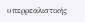υπερρεαλιστικής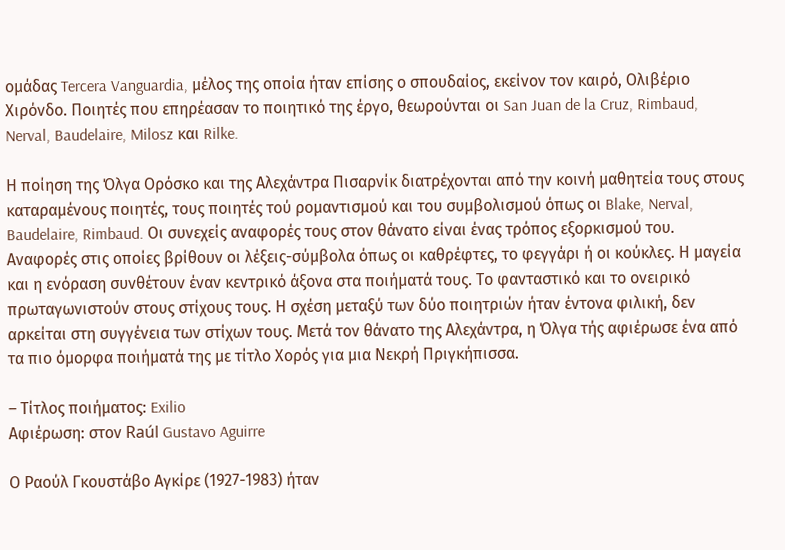ομάδας Tercera Vanguardia, μέλος της οποία ήταν επίσης ο σπουδαίος, εκείνον τον καιρό, Ολιβέριο Χιρόνδο. Ποιητές που επηρέασαν το ποιητικό της έργο, θεωρούνται οι San Juan de la Cruz, Rimbaud, Nerval, Baudelaire, Milosz και Rilke.

Η ποίηση της Όλγα Ορόσκο και της Αλεχάντρα Πισαρνίκ διατρέχονται από την κοινή μαθητεία τους στους καταραμένους ποιητές, τους ποιητές τού ρομαντισμού και του συμβολισμού όπως οι Blake, Nerval, Baudelaire, Rimbaud. Οι συνεχείς αναφορές τους στον θάνατο είναι ένας τρόπος εξορκισμού του. Αναφορές στις οποίες βρίθουν οι λέξεις-σύμβολα όπως οι καθρέφτες, το φεγγάρι ή οι κούκλες. Η μαγεία και η ενόραση συνθέτουν έναν κεντρικό άξονα στα ποιήματά τους. Το φανταστικό και το ονειρικό πρωταγωνιστούν στους στίχους τους. Η σχέση μεταξύ των δύο ποιητριών ήταν έντονα φιλική, δεν αρκείται στη συγγένεια των στίχων τους. Μετά τον θάνατο της Αλεχάντρα, η Όλγα τής αφιέρωσε ένα από τα πιο όμορφα ποιήματά της με τίτλο Χορός για μια Νεκρή Πριγκήπισσα.

– Τίτλος ποιήματος: Exilio
Αφιέρωση: στον Raúl Gustavo Aguirre

Ο Ραούλ Γκουστάβο Αγκίρε (1927-1983) ήταν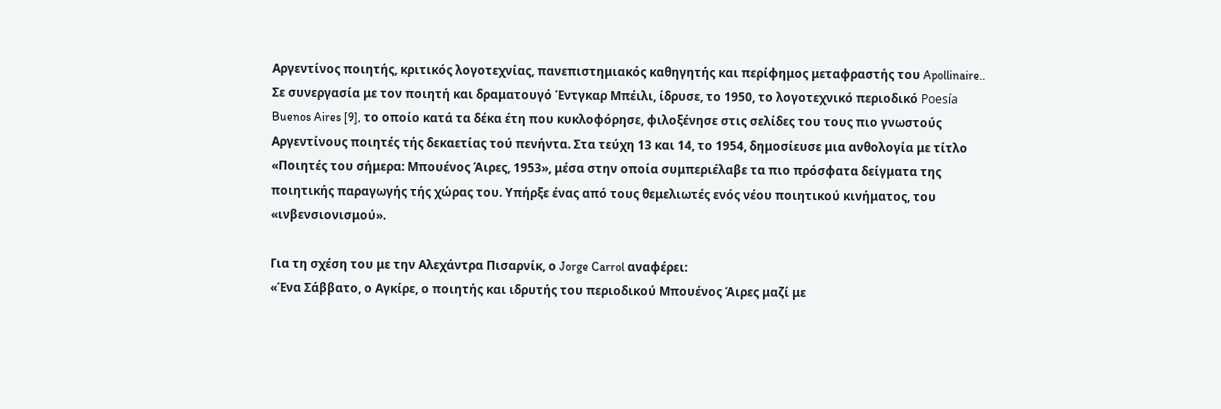Αργεντίνος ποιητής, κριτικός λογοτεχνίας, πανεπιστημιακός καθηγητής και περίφημος μεταφραστής του Apollinaire.. Σε συνεργασία με τον ποιητή και δραματουγό Έντγκαρ Μπέιλι, ίδρυσε, το 1950, το λογοτεχνικό περιοδικό Poesía Buenos Aires [9], το οποίο κατά τα δέκα έτη που κυκλοφόρησε, φιλοξένησε στις σελίδες του τους πιο γνωστούς Αργεντίνους ποιητές τής δεκαετίας τού πενήντα. Στα τεύχη 13 και 14, το 1954, δημοσίευσε μια ανθολογία με τίτλο «Ποιητές του σήμερα: Μπουένος Άιρες, 1953», μέσα στην οποία συμπεριέλαβε τα πιο πρόσφατα δείγματα της ποιητικής παραγωγής τής χώρας του. Υπήρξε ένας από τους θεμελιωτές ενός νέου ποιητικού κινήματος, του «ινβενσιονισμού».

Για τη σχέση του με την Αλεχάντρα Πισαρνίκ, ο Jorge Carrol αναφέρει:
«Ένα Σάββατο, ο Αγκίρε, ο ποιητής και ιδρυτής του περιοδικού Μπουένος Άιρες μαζί με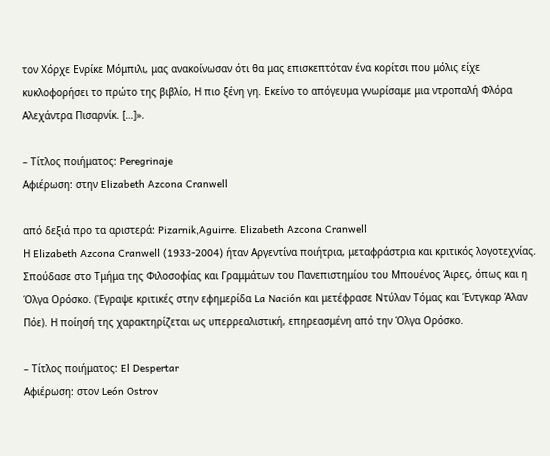τον Χόρχε Ενρίκε Μόμπιλι, μας ανακοίνωσαν ότι θα μας επισκεπτόταν ένα κορίτσι που μόλις είχε κυκλοφορήσει το πρώτο της βιβλίο, Η πιο ξένη γη. Εκείνο το απόγευμα γνωρίσαμε μια ντροπαλή Φλόρα Αλεχάντρα Πισαρνίκ. […]».

– Τίτλος ποιήματος: Peregrinaje
Αφιέρωση: στην Elizabeth Azcona Cranwell

από δεξιά προ τα αριστερά: Pizarnik,Aguirre. Elizabeth Azcona Cranwell
Η Elizabeth Azcona Cranwell (1933-2004) ήταν Αργεντίνα ποιήτρια, μεταφράστρια και κριτικός λογοτεχνίας. Σπούδασε στο Τμήμα της Φιλοσοφίας και Γραμμάτων του Πανεπιστημίου του Μπουένος Άιρες, όπως και η Όλγα Ορόσκο. (Έγραψε κριτικές στην εφημερίδα La Nación και μετέφρασε Ντύλαν Τόμας και Έντγκαρ Άλαν Πόε). Η ποίησή της χαρακτηρίζεται ως υπερρεαλιστική, επηρεασμένη από την Όλγα Ορόσκο.

– Τίτλος ποιήματος: El Despertar
Αφιέρωση: στον León Ostrov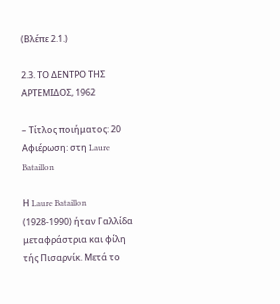(Βλέπε 2.1.)

2.3. ΤΟ ΔΕΝΤΡΟ ΤΗΣ ΑΡΤΕΜΙΔΟΣ, 1962

– Τίτλος ποιήματος: 20
Αφιέρωση: στη Laure Bataillon

Η Laure Bataillon (1928-1990) ήταν Γαλλίδα μεταφράστρια και φίλη τής Πισαρνίκ. Μετά το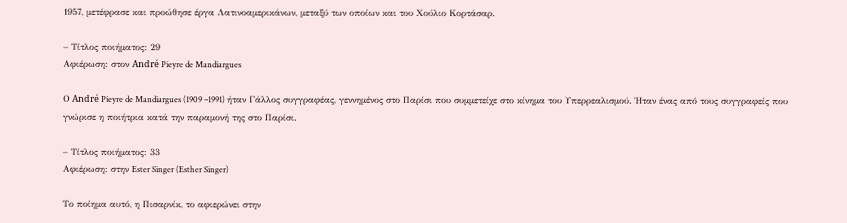1957, μετέφρασε και προώθησε έργα Λατινοαμερικάνων, μεταξύ των οποίων και του Χούλιο Κορτάσαρ.

– Τίτλος ποιήματος: 29
Αφιέρωση: στον André Pieyre de Mandiargues

Ο André Pieyre de Mandiargues (1909 –1991) ήταν Γάλλος συγγραφέας, γεννημένος στο Παρίσι που συμμετείχε στο κίνημα του Υπερρεαλισμού. Ήταν ένας από τους συγγραφείς που γνώρισε η ποιήτρια κατά την παραμονή της στο Παρίσι.

– Τίτλος ποιήματος: 33
Αφιέρωση: στην Ester Singer (Esther Singer)

Το ποίημα αυτό, η Πισαρνίκ, το αφιερώνει στην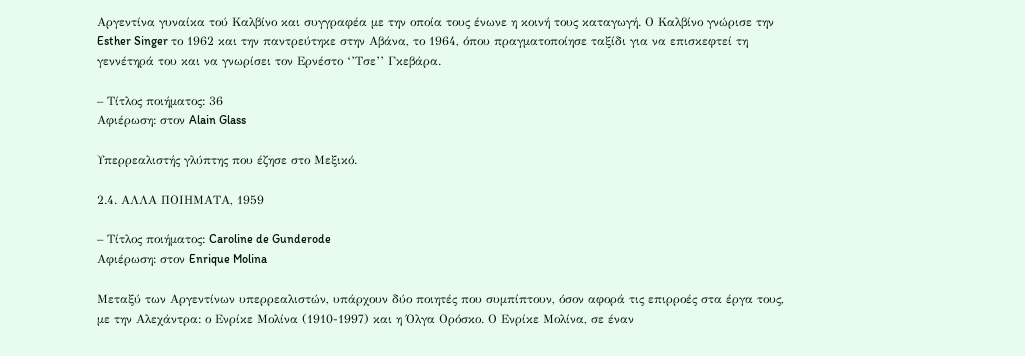Αργεντίνα γυναίκα τού Καλβίνο και συγγραφέα με την οποία τους ένωνε η κοινή τους καταγωγή. Ο Καλβίνο γνώρισε την Esther Singer το 1962 και την παντρεύτηκε στην Αβάνα, το 1964, όπου πραγματοποίησε ταξίδι για να επισκεφτεί τη γεννέτηρά του και να γνωρίσει τον Ερνέστο ‘’Τσε’’ Γκεβάρα.

– Τίτλος ποιήματος: 36
Αφιέρωση: στον Alain Glass

Υπερρεαλιστής γλύπτης που έζησε στο Μεξικό.

2.4. ΑΛΛΑ ΠΟΙΗΜΑΤΑ, 1959

– Τίτλος ποιήματος: Caroline de Gunderode
Αφιέρωση: στον Enrique Molina

Μεταξύ των Αργεντίνων υπερρεαλιστών, υπάρχουν δύο ποιητές που συμπίπτουν, όσον αφορά τις επιρροές στα έργα τους, με την Αλεχάντρα: ο Ενρίκε Μολίνα (1910-1997) και η Όλγα Ορόσκο. Ο Ενρίκε Μολίνα, σε έναν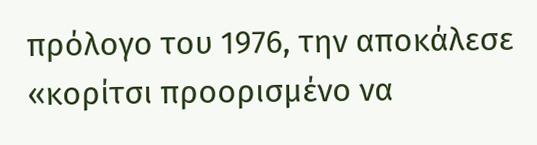πρόλογο του 1976, την αποκάλεσε «κορίτσι προορισμένο να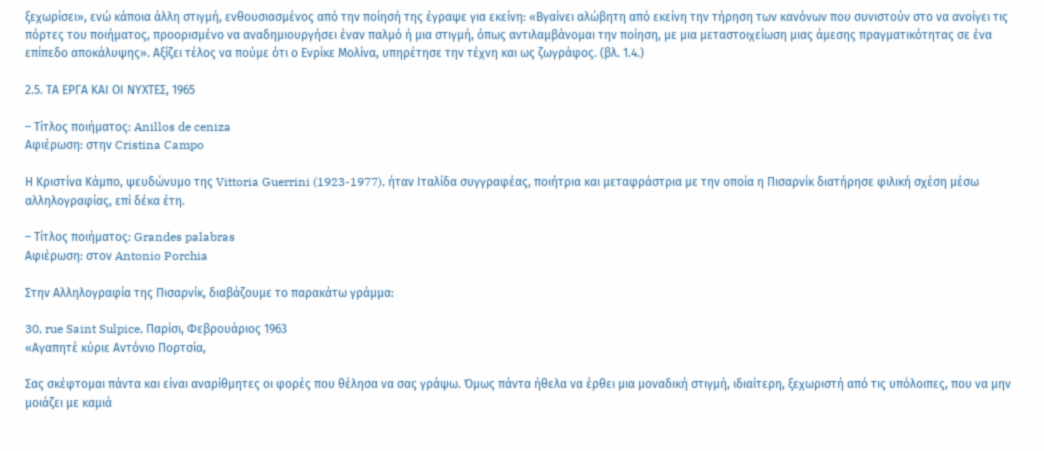ξεχωρίσει», ενώ κάποια άλλη στιγμή, ενθουσιασμένος από την ποίησή της έγραψε για εκείνη: «Βγαίνει αλώβητη από εκείνη την τήρηση των κανόνων που συνιστούν στο να ανοίγει τις πόρτες του ποιήματος, προορισμένο να αναδημιουργήσει έναν παλμό ή μια στιγμή, όπως αντιλαμβάνομαι την ποίηση, με μια μεταστοιχείωση μιας άμεσης πραγματικότητας σε ένα επίπεδο αποκάλυψης». Αξίζει τέλος να πούμε ότι ο Ενρίκε Μολίνα, υπηρέτησε την τέχνη και ως ζωγράφος. (βλ. 1.4.)

2.5. ΤΑ ΕΡΓΑ ΚΑΙ ΟΙ ΝΥΧΤΕΣ, 1965

– Τίτλος ποιήματος: Anillos de ceniza
Αφιέρωση: στην Cristina Campo

Η Κριστίνα Κάμπο, ψευδώνυμο της Vittoria Guerrini (1923-1977), ήταν Ιταλίδα συγγραφέας, ποιήτρια και μεταφράστρια με την οποία η Πισαρνίκ διατήρησε φιλική σχέση μέσω αλληλογραφίας, επί δέκα έτη.

– Τίτλος ποιήματος: Grandes palabras
Αφιέρωση: στον Antonio Porchia

Στην Αλληλογραφία της Πισαρνίκ, διαβάζουμε το παρακάτω γράμμα:

30, rue Saint Sulpice, Παρίσι, Φεβρουάριος 1963
«Αγαπητέ κύριε Αντόνιο Πορτσία,

Σας σκέφτομαι πάντα και είναι αναρίθμητες οι φορές που θέλησα να σας γράψω. Όμως πάντα ήθελα να έρθει μια μοναδική στιγμή, ιδιαίτερη, ξεχωριστή από τις υπόλοιπες, που να μην μοιάζει με καμιά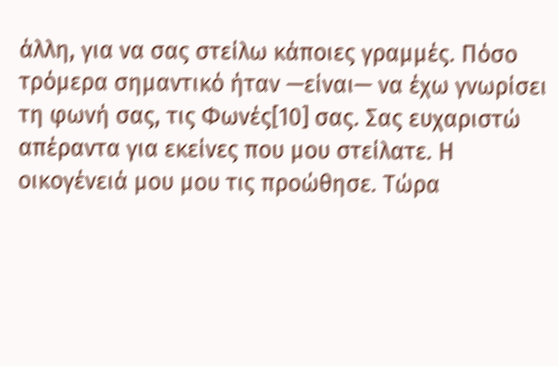άλλη, για να σας στείλω κάποιες γραμμές. Πόσο τρόμερα σημαντικό ήταν —είναι— να έχω γνωρίσει τη φωνή σας, τις Φωνές[10] σας. Σας ευχαριστώ απέραντα για εκείνες που μου στείλατε. Η οικογένειά μου μου τις προώθησε. Τώρα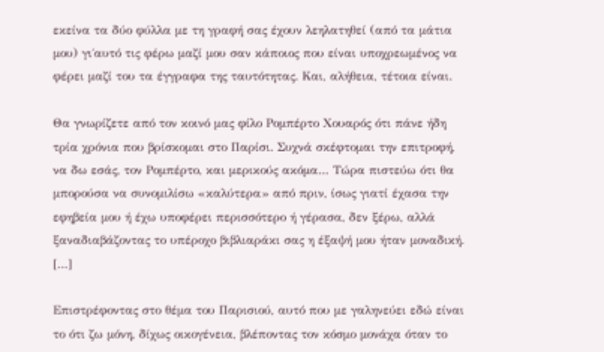εκείνα τα δύο φύλλα με τη γραφή σας έχουν λεηλατηθεί (από τα μάτια μου) γι΄αυτό τις φέρω μαζί μου σαν κάποιος που είναι υποχρεωμένος να φέρει μαζί του τα έγγραφα της ταυτότητας. Και, αλήθεια, τέτοια είναι.

Θα γνωρίζετε από τον κοινό μας φίλο Ρομπέρτο Χουαρός ότι πάνε ήδη τρία χρόνια που βρίσκομαι στο Παρίσι. Συχνά σκέφτομαι την επιτροφή, να δω εσάς, τον Ρομπέρτο, και μερικούς ακόμα… Τώρα πιστεύω ότι θα μπορούσα να συνομιλίσω «καλύτερα» από πριν, ίσως γιατί έχασα την εφηβεία μου ή έχω υποφέρει περισσότερο ή γέρασα, δεν ξέρω, αλλά ξαναδιαβάζοντας το υπέροχο βιβλιαράκι σας η έξαψή μου ήταν μοναδική. […]

Επιστρέφοντας στο θέμα του Παρισιού, αυτό που με γαληνεύει εδώ είναι το ότι ζω μόνη, δίχως οικογένεια, βλέποντας τον κόσμο μονάχα όταν το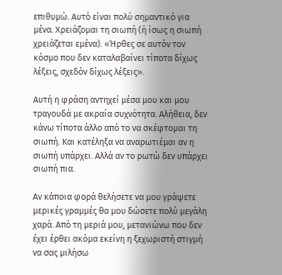επιθυμώ. Αυτό είναι πολύ σημαντικό για μένα. Χρειάζομαι τη σιωπή (ή ίσως η σιωπή χρειάζεται εμένα). «Ήρθες σε αυτόν τον κόσμο που δεν καταλαβαίνει τίποτα δίχως λέξεις, σχεδόν δίχως λέξεις».

Αυτή η φράση αντηχεί μέσα μου και μου τραγουδά με ακραία συχνότητα. Αλήθεια, δεν κάνω τίποτα άλλο από το να σκέφτομαι τη σιωπή. Και κατέληξα να αναρωτιέμαι αν η σιωπή υπάρχει. Αλλά αν το ρωτώ δεν υπάρχει σιωπή πια.

Αν κάποια φορά θελήσετε να μου γράψετε μερικές γραμμές θα μου δώσετε πολύ μεγάλη χαρά. Από τη μεριά μου, μετανιώνω που δεν έχει έρθει ακόμα εκείνη η ξεχωριστή στιγμή να σας μιλήσω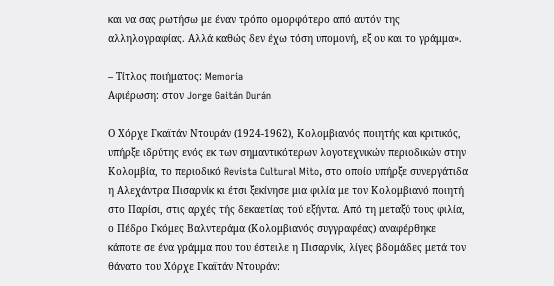και να σας ρωτήσω με έναν τρόπο ομορφότερο από αυτόν της αλληλογραφίας. Αλλά καθώς δεν έχω τόση υπομονή, εξ ου και το γράμμα».

– Τίτλος ποιήματος: Memoria
Αφιέρωση: στον Jorge Gaitán Durán

Ο Χόρχε Γκαϊτάν Ντουράν (1924-1962), Κολομβιανός ποιητής και κριτικός, υπήρξε ιδρύτης ενός εκ των σημαντικότερων λογοτεχνικών περιοδικών στην Κολομβία, το περιοδικό Revista Cultural Mito, στο οποίο υπήρξε συνεργάτιδα η Αλεχάντρα Πισαρνίκ κι έτσι ξεκίνησε μια φιλία με τον Κολομβιανό ποιητή στο Παρίσι, στις αρχές τής δεκαετίας τού εξήντα. Από τη μεταξύ τους φιλία, ο Πέδρο Γκόμες Βαλντεράμα (Κολομβιανός συγγραφέας) αναφέρθηκε κάποτε σε ένα γράμμα που του έστειλε η Πισαρνίκ, λίγες βδομάδες μετά τον θάνατο του Χόρχε Γκαϊτάν Ντουράν: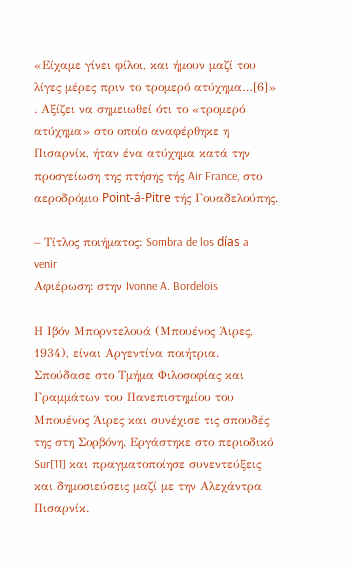«Είχαμε γίνει φίλοι, και ήμουν μαζί του λίγες μέρες πριν το τρομερό ατύχημα…[6]» . Αξίζει να σημειωθεί ότι το «τρομερό ατύχημα» στο οποίο αναφέρθηκε η Πισαρνίκ, ήταν ένα ατύχημα κατά την προσγείωση της πτήσης τής Air France, στο αεροδρόμιο Point-á-Pitre τής Γουαδελούπης.

– Τίτλος ποιήματος: Sombra de los días a venir
Αφιέρωση: στην Ivonne A. Bordelois

Η Ιβόν Μπορντελουά (Μπουένος Άιρες, 1934), είναι Αργεντίνα ποιήτρια. Σπούδασε στο Τμήμα Φιλοσοφίας και Γραμμάτων του Πανεπιστημίου του Μπουένος Άιρες και συνέχισε τις σπουδές της στη Σορβόνη. Εργάστηκε στο περιοδικό Sur[11] και πραγματοποίησε συνεντεύξεις και δημοσιεύσεις μαζί με την Αλεχάντρα Πισαρνίκ.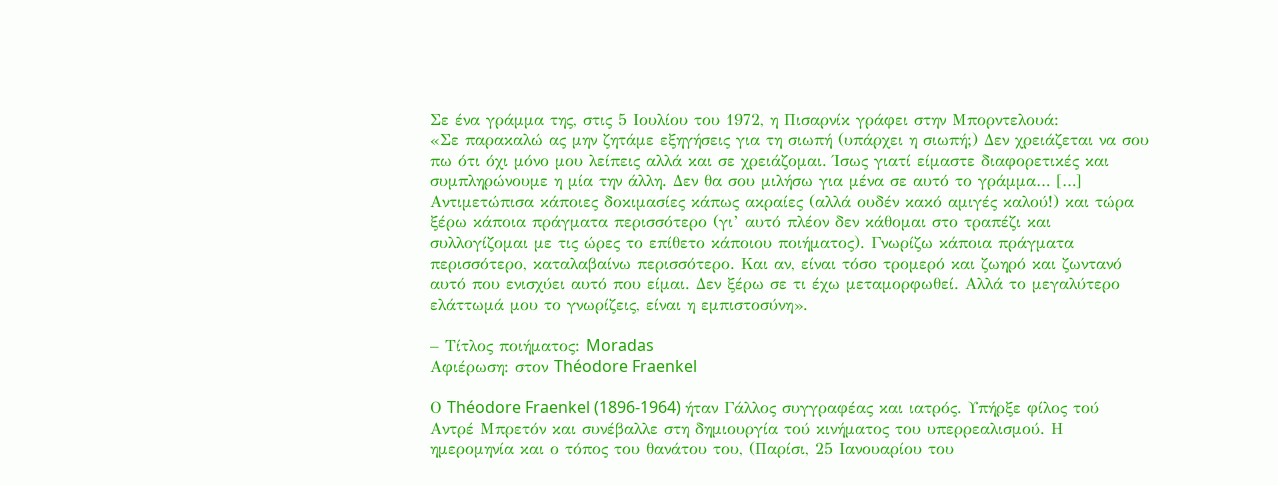Σε ένα γράμμα της, στις 5 Ιουλίου του 1972, η Πισαρνίκ γράφει στην Μπορντελουά:
«Σε παρακαλώ ας μην ζητάμε εξηγήσεις για τη σιωπή (υπάρχει η σιωπή;) Δεν χρειάζεται να σου πω ότι όχι μόνο μου λείπεις αλλά και σε χρειάζομαι. Ίσως γιατί είμαστε διαφορετικές και συμπληρώνουμε η μία την άλλη. Δεν θα σου μιλήσω για μένα σε αυτό το γράμμα… […] Αντιμετώπισα κάποιες δοκιμασίες κάπως ακραίες (αλλά ουδέν κακό αμιγές καλού!) και τώρα ξέρω κάποια πράγματα περισσότερο (γι’ αυτό πλέον δεν κάθομαι στο τραπέζι και συλλογίζομαι με τις ώρες το επίθετο κάποιου ποιήματος). Γνωρίζω κάποια πράγματα περισσότερο, καταλαβαίνω περισσότερο. Και αν, είναι τόσο τρομερό και ζωηρό και ζωντανό αυτό που ενισχύει αυτό που είμαι. Δεν ξέρω σε τι έχω μεταμορφωθεί. Αλλά το μεγαλύτερο ελάττωμά μου το γνωρίζεις, είναι η εμπιστοσύνη».

– Τίτλος ποιήματος: Moradas
Αφιέρωση: στον Théodore Fraenkel

Ο Théodore Fraenkel (1896-1964) ήταν Γάλλος συγγραφέας και ιατρός. Υπήρξε φίλος τού Αντρέ Μπρετόν και συνέβαλλε στη δημιουργία τού κινήματος του υπερρεαλισμού. Η ημερομηνία και ο τόπος του θανάτου του, (Παρίσι, 25 Ιανουαρίου του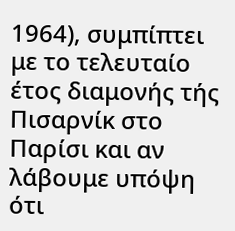1964), συμπίπτει με το τελευταίο έτος διαμονής τής Πισαρνίκ στο Παρίσι και αν λάβουμε υπόψη ότι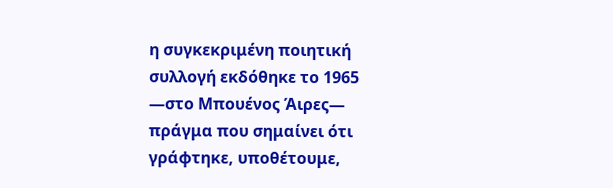η συγκεκριμένη ποιητική συλλογή εκδόθηκε το 1965 —στο Μπουένος Άιρες— πράγμα που σημαίνει ότι γράφτηκε, υποθέτουμε,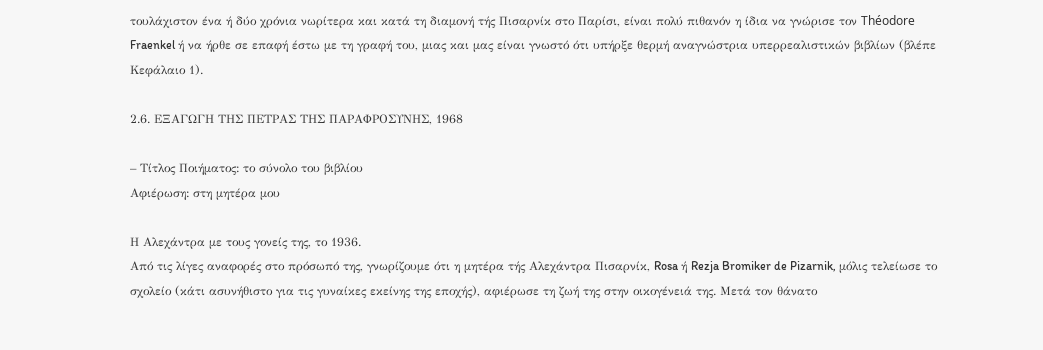τουλάχιστον ένα ή δύο χρόνια νωρίτερα και κατά τη διαμονή τής Πισαρνίκ στο Παρίσι, είναι πολύ πιθανόν η ίδια να γνώρισε τον Théodore Fraenkel ή να ήρθε σε επαφή έστω με τη γραφή του, μιας και μας είναι γνωστό ότι υπήρξε θερμή αναγνώστρια υπερρεαλιστικών βιβλίων (βλέπε Κεφάλαιο 1).

2.6. ΕΞΑΓΩΓΗ ΤΗΣ ΠΕΤΡΑΣ ΤΗΣ ΠΑΡΑΦΡΟΣΥΝΗΣ, 1968

– Τίτλος Ποιήματος: το σύνολο του βιβλίου
Αφιέρωση: στη μητέρα μου

Η Αλεχάντρα με τους γονείς της, το 1936.
Από τις λίγες αναφορές στο πρόσωπό της, γνωρίζουμε ότι η μητέρα τής Αλεχάντρα Πισαρνίκ, Rosa ή Rezja Bromiker de Pizarnik, μόλις τελείωσε το σχολείο (κάτι ασυνήθιστο για τις γυναίκες εκείνης της εποχής), αφιέρωσε τη ζωή της στην οικογένειά της. Μετά τον θάνατο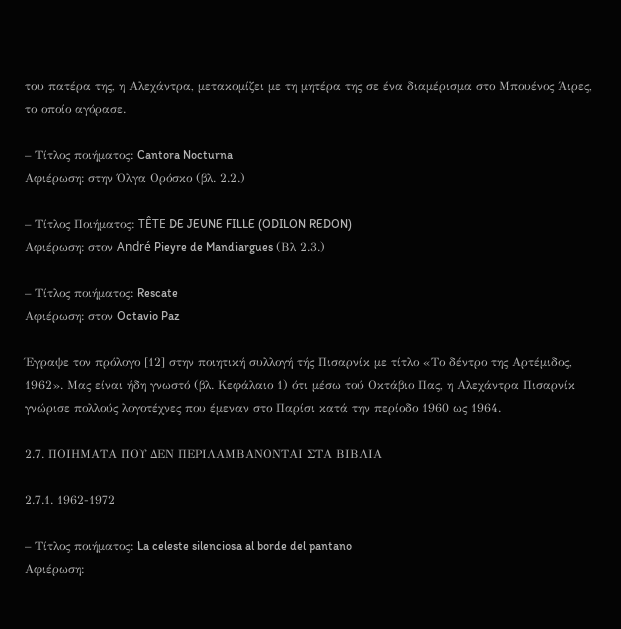του πατέρα της, η Αλεχάντρα, μετακομίζει με τη μητέρα της σε ένα διαμέρισμα στο Μπουένος Άιρες, το οποίο αγόρασε.

– Τίτλος ποιήματος: Cantora Nocturna
Αφιέρωση: στην Όλγα Ορόσκο (βλ. 2.2.)

– Τίτλος Ποιήματος: TÊTE DE JEUNE FILLE (ODILON REDON)
Αφιέρωση: στον André Pieyre de Mandiargues (Βλ 2.3.)

– Τίτλος ποιήματος: Rescate
Αφιέρωση: στον Octavio Paz

Έγραψε τον πρόλογο [12] στην ποιητική συλλογή τής Πισαρνίκ με τίτλο «Το δέντρο της Αρτέμιδος, 1962». Μας είναι ήδη γνωστό (βλ. Κεφάλαιο 1) ότι μέσω τού Οκτάβιο Πας, η Αλεχάντρα Πισαρνίκ γνώρισε πολλούς λογοτέχνες που έμεναν στο Παρίσι κατά την περίοδο 1960 ως 1964.

2.7. ΠΟΙΗΜΑΤΑ ΠΟΥ ΔΕΝ ΠΕΡΙΛΑΜΒΑΝΟΝΤΑΙ ΣΤΑ ΒΙΒΛΙΑ

2.7.1. 1962-1972

– Τίτλος ποιήματος: La celeste silenciosa al borde del pantano
Αφιέρωση: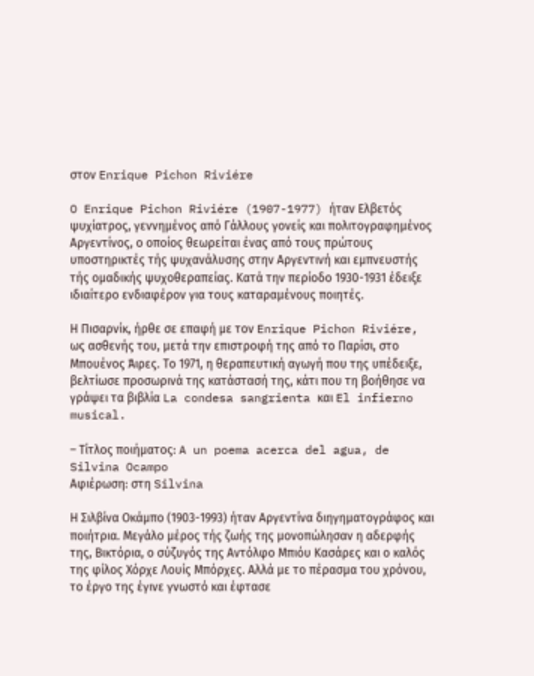στον Enrique Pichon Riviére

O Enrique Pichon Riviére (1907-1977) ήταν Ελβετός ψυχίατρος, γεννημένος από Γάλλους γονείς και πολιτογραφημένος Αργεντίνος, ο οποίος θεωρείται ένας από τους πρώτους υποστηρικτές τής ψυχανάλυσης στην Αργεντινή και εμπνευστής τής ομαδικής ψυχοθεραπείας. Κατά την περίοδο 1930-1931 έδειξε ιδιαίτερο ενδιαφέρον για τους καταραμένους ποιητές.

Η Πισαρνίκ, ήρθε σε επαφή με τον Enrique Pichon Riviére, ως ασθενής του, μετά την επιστροφή της από το Παρίσι, στο Μπουένος Άιρες. Το 1971, η θεραπευτική αγωγή που της υπέδειξε, βελτίωσε προσωρινά της κατάστασή της, κάτι που τη βοήθησε να γράψει τα βιβλία La condesa sangrienta και El infierno musical.

– Τίτλος ποιήματος: A un poema acerca del agua, de Silvina Ocampo
Αφιέρωση: στη Silvina

Η Σιλβίνα Οκάμπο (1903-1993) ήταν Αργεντίνα διηγηματογράφος και ποιήτρια. Μεγάλο μέρος τής ζωής της μονοπώλησαν η αδερφής της, Βικτόρια, ο σύζυγός της Αντόλφο Μπιόυ Κασάρες και ο καλός της φίλος Χόρχε Λουίς Μπόρχες. Αλλά με το πέρασμα του χρόνου, το έργο της έγινε γνωστό και έφτασε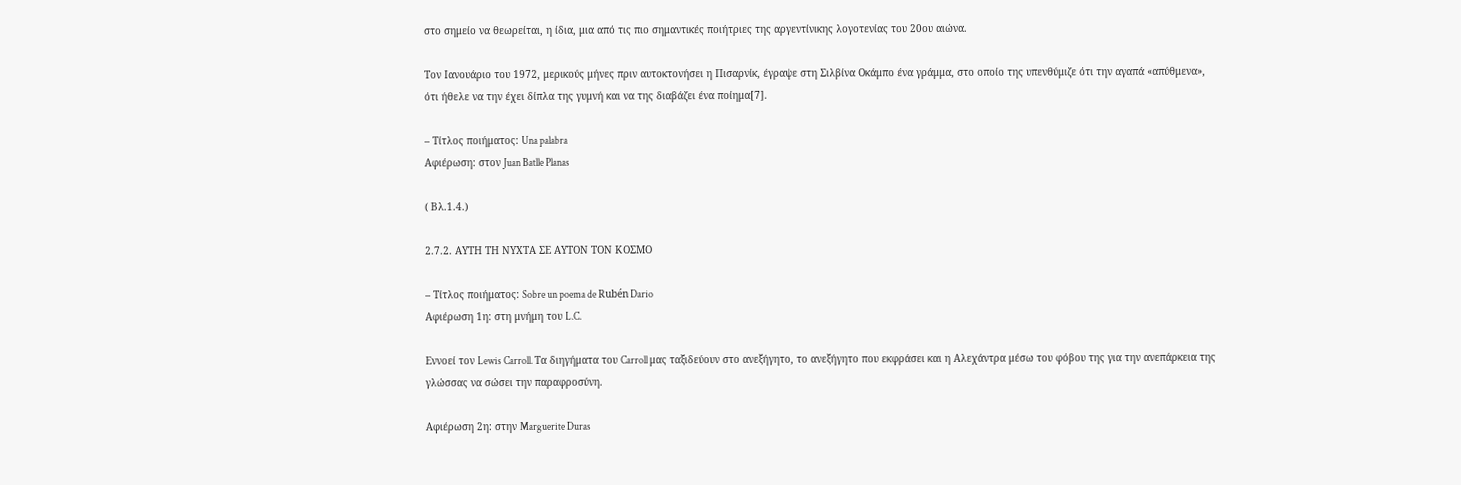στο σημείο να θεωρείται, η ίδια, μια από τις πιο σημαντικές ποιήτριες της αργεντίνικης λογοτενίας του 20ου αιώνα.

Τον Ιανουάριο του 1972, μερικούς μήνες πριν αυτοκτονήσει η Πισαρνίκ, έγραψε στη Σιλβίνα Οκάμπο ένα γράμμα, στο οποίο της υπενθύμιζε ότι την αγαπά «απύθμενα», ότι ήθελε να την έχει δίπλα της γυμνή και να της διαβάζει ένα ποίημα[7].

– Τίτλος ποιήματος: Una palabra
Αφιέρωση: στον Juan Batlle Planas

( Βλ.1.4.)

2.7.2. ΑΥΤΗ ΤΗ ΝΥΧΤΑ ΣΕ ΑΥΤΟΝ ΤΟΝ ΚΟΣΜΟ

– Τίτλος ποιήματος: Sobre un poema de Rubén Dario
Αφιέρωση 1η: στη μνήμη του L.C.

Εννοεί τον Lewis Carroll. Τα διηγήματα του Carroll μας ταξιδεύουν στο ανεξήγητο, το ανεξήγητο που εκφράσει και η Αλεχάντρα μέσω του φόβου της για την ανεπάρκεια της γλώσσας να σώσει την παραφροσύνη.

Αφιέρωση 2η: στην Marguerite Duras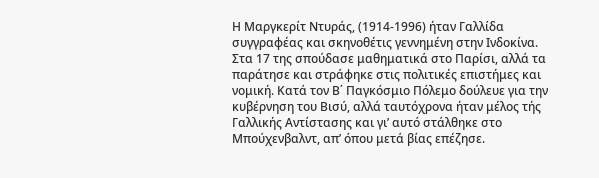Η Μαργκερίτ Ντυράς, (1914-1996) ήταν Γαλλίδα συγγραφέας και σκηνοθέτις γεννημένη στην Ινδοκίνα. Στα 17 της σπούδασε μαθηματικά στο Παρίσι, αλλά τα παράτησε και στράφηκε στις πολιτικές επιστήμες και νομική. Κατά τον Β΄ Παγκόσμιο Πόλεμο δούλευε για την κυβέρνηση του Βισύ, αλλά ταυτόχρονα ήταν μέλος τής Γαλλικής Αντίστασης και γι’ αυτό στάλθηκε στο Μπούχενβαλντ, απ’ όπου μετά βίας επέζησε.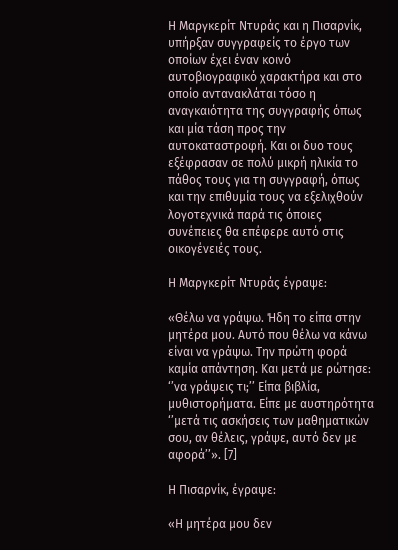Η Μαργκερίτ Ντυράς και η Πισαρνίκ, υπήρξαν συγγραφείς το έργο των οποίων έχει έναν κοινό αυτοβιογραφικό χαρακτήρα και στο οποίο αντανακλάται τόσο η αναγκαιότητα της συγγραφής όπως και μία τάση προς την αυτοκαταστροφή. Και οι δυο τους εξέφρασαν σε πολύ μικρή ηλικία το πάθος τους για τη συγγραφή, όπως και την επιθυμία τους να εξελιχθούν λογοτεχνικά παρά τις όποιες συνέπειες θα επέφερε αυτό στις οικογένειές τους.

Η Μαργκερίτ Ντυράς έγραψε:

«Θέλω να γράψω. Ήδη το είπα στην μητέρα μου. Αυτό που θέλω να κάνω είναι να γράψω. Την πρώτη φορά καμία απάντηση. Και μετά με ρώτησε: ‘’να γράψεις τι;’’ Είπα βιβλία, μυθιστορήματα. Είπε με αυστηρότητα ‘’μετά τις ασκήσεις των μαθηματικών σου, αν θέλεις, γράψε, αυτό δεν με αφορά’’». [7]

Η Πισαρνίκ, έγραψε:

«Η μητέρα μου δεν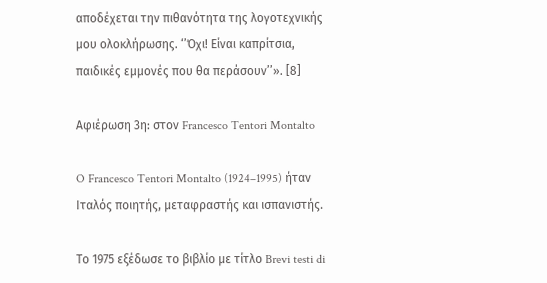αποδέχεται την πιθανότητα της λογοτεχνικής μου ολοκλήρωσης. ‘’Όχι! Είναι καπρίτσια, παιδικές εμμονές που θα περάσουν’’». [8]

Αφιέρωση 3η: στον Francesco Tentori Montalto

O Francesco Tentori Montalto (1924–1995) ήταν Ιταλός ποιητής, μεταφραστής και ισπανιστής.

Το 1975 εξέδωσε το βιβλίο με τίτλο Brevi testi di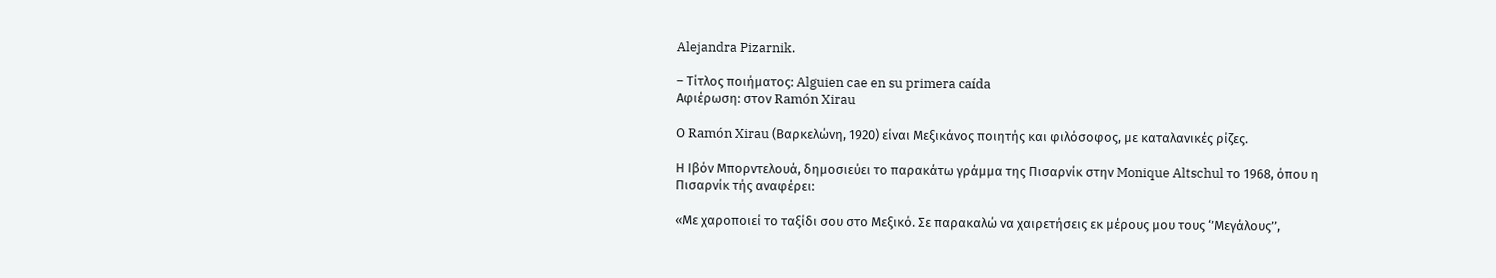Alejandra Pizarnik.

– Τίτλος ποιήματος: Alguien cae en su primera caída
Αφιέρωση: στον Ramón Xirau

Ο Ramón Xirau (Βαρκελώνη, 1920) είναι Μεξικάνος ποιητής και φιλόσοφος, με καταλανικές ρίζες.

Η Ιβόν Μπορντελουά, δημοσιεύει το παρακάτω γράμμα της Πισαρνίκ στην Monique Altschul το 1968, όπου η Πισαρνίκ τής αναφέρει:

«Με χαροποιεί το ταξίδι σου στο Μεξικό. Σε παρακαλώ να χαιρετήσεις εκ μέρους μου τους ‘’Μεγάλους’’,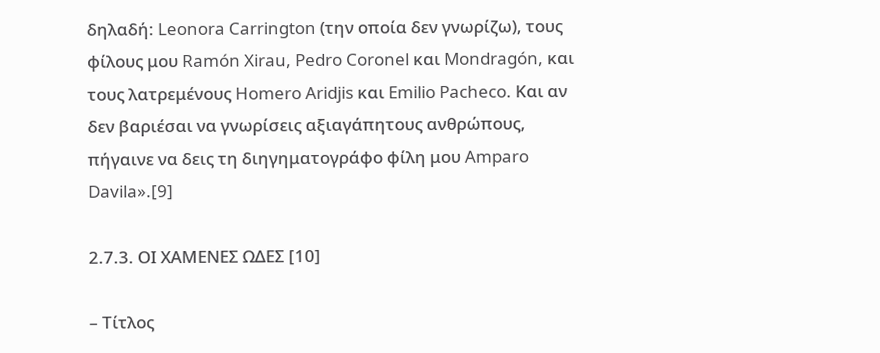δηλαδή: Leonora Carrington (την οποία δεν γνωρίζω), τους φίλους μου Ramón Xirau, Pedro Coronel και Mondragón, και τους λατρεμένους Homero Aridjis και Emilio Pacheco. Και αν δεν βαριέσαι να γνωρίσεις αξιαγάπητους ανθρώπους, πήγαινε να δεις τη διηγηματογράφο φίλη μου Amparo Davila».[9]

2.7.3. ΟΙ ΧΑΜΕΝΕΣ ΩΔΕΣ [10]

– Τίτλος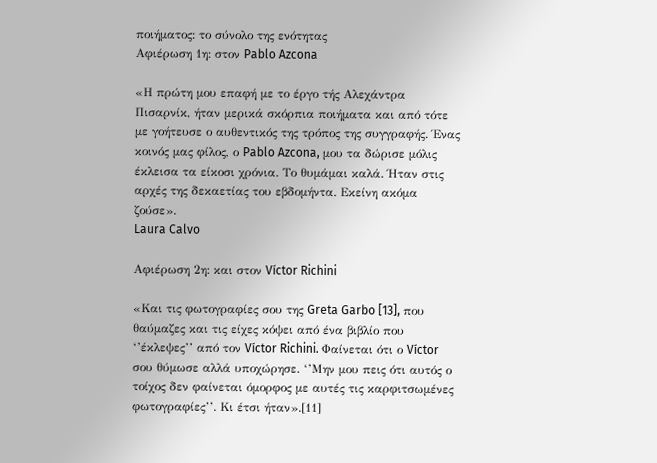ποιήματος: το σύνολο της ενότητας
Αφιέρωση 1η: στον Pablo Azcona

«Η πρώτη μου επαφή με το έργο τής Αλεχάντρα Πισαρνίκ, ήταν μερικά σκόρπια ποιήματα και από τότε με γοήτευσε ο αυθεντικός της τρόπος της συγγραφής. Ένας κοινός μας φίλος, ο Pablo Azcona, μου τα δώρισε μόλις έκλεισα τα είκοσι χρόνια. Το θυμάμαι καλά. Ήταν στις αρχές της δεκαετίας του εβδομήντα. Εκείνη ακόμα ζούσε».
Laura Calvo

Αφιέρωση 2η: και στον Víctor Richini

«Και τις φωτογραφίες σου της Greta Garbo [13], που θαύμαζες και τις είχες κόψει από ένα βιβλίο που ‘’έκλεψες’’ από τον Víctor Richini. Φαίνεται ότι ο Víctor σου θύμωσε αλλά υποχώρησε. ‘’Μην μου πεις ότι αυτός ο τοίχος δεν φαίνεται όμορφος με αυτές τις καρφιτσωμένες φωτογραφίες’’. Κι έτσι ήταν».[11]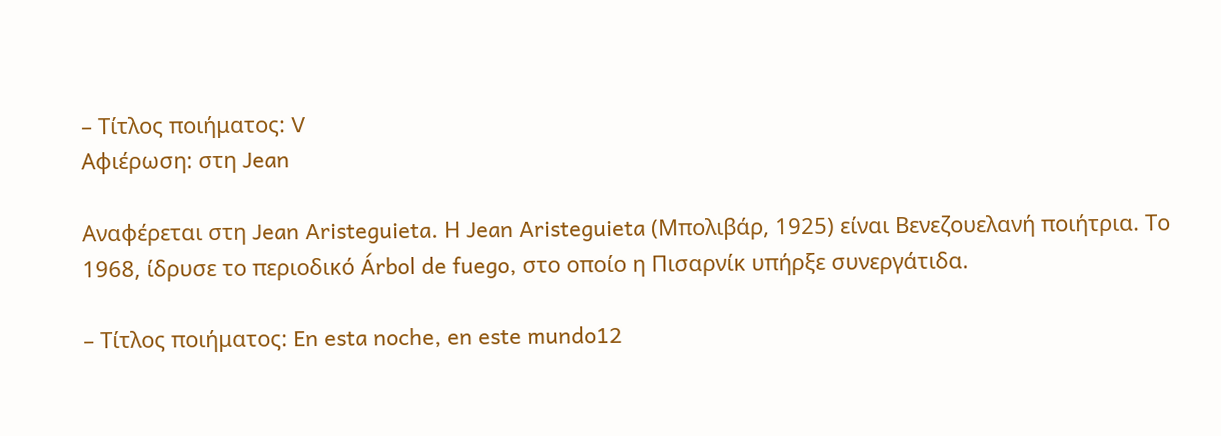– Τίτλος ποιήματος: V
Αφιέρωση: στη Jean

Αναφέρεται στη Jean Aristeguieta. Η Jean Aristeguieta (Μπολιβάρ, 1925) είναι Βενεζουελανή ποιήτρια. Το 1968, ίδρυσε το περιοδικό Árbol de fuego, στο οποίο η Πισαρνίκ υπήρξε συνεργάτιδα.

– Τίτλος ποιήματος: En esta noche, en este mundo12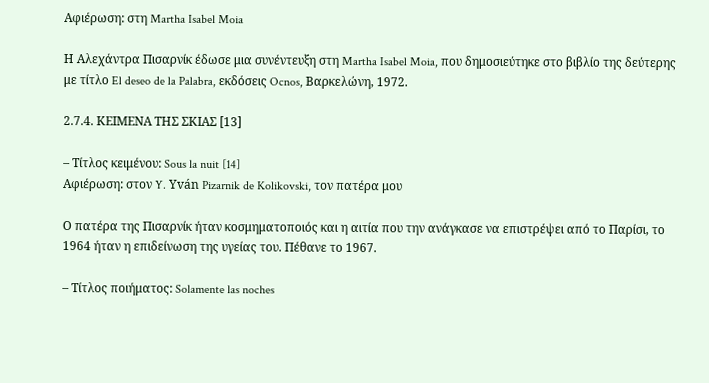Αφιέρωση: στη Martha Isabel Moia

Η Αλεχάντρα Πισαρνίκ έδωσε μια συνέντευξη στη Martha Isabel Moia, που δημοσιεύτηκε στο βιβλίο της δεύτερης με τίτλο El deseo de la Palabra, εκδόσεις Ocnos, Βαρκελώνη, 1972.

2.7.4. ΚΕΙΜΕΝΑ ΤΗΣ ΣΚΙΑΣ [13]

– Τίτλος κειμένου: Sous la nuit [14]
Αφιέρωση: στον Y. Yván Pizarnik de Kolikovski, τον πατέρα μου

Ο πατέρα της Πισαρνίκ ήταν κοσμηματοποιός και η αιτία που την ανάγκασε να επιστρέψει από το Παρίσι, το 1964 ήταν η επιδείνωση της υγείας του. Πέθανε το 1967.

– Τίτλος ποιήματος: Solamente las noches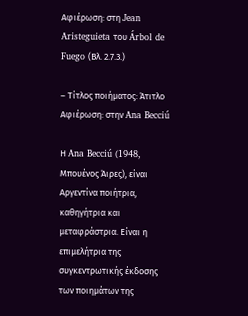Αφιέρωση: στη Jean Aristeguieta του Árbol de Fuego (Βλ. 2.7.3.)

– Τίτλος ποιήματος: Άτιτλο
Αφιέρωση: στην Ana Becciú

Η Ana Becciú (1948, Μπουένος Άιρες), είναι Αργεντίνα ποιήτρια, καθηγήτρια και μεταφράστρια. Είναι η επιμελήτρια της συγκεντρωτικής έκδοσης των ποιημάτων της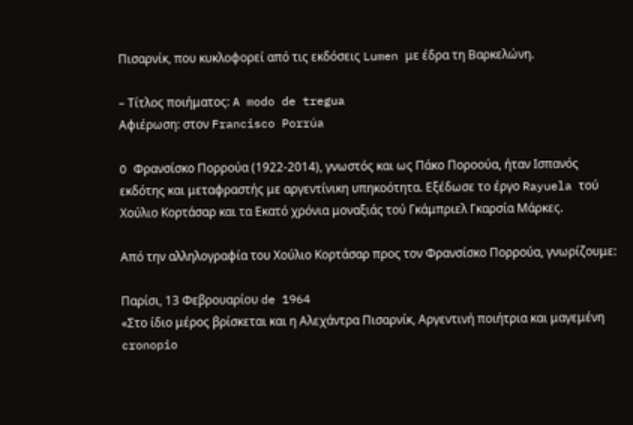Πισαρνίκ, που κυκλοφορεί από τις εκδόσεις Lumen με έδρα τη Βαρκελώνη.

– Τίτλος ποιήματος: A modo de tregua
Αφιέρωση: στον Francisco Porrúa

O Φρανσίσκο Πορρούα (1922-2014), γνωστός και ως Πάκο Ποροούα, ήταν Ισπανός εκδότης και μεταφραστής με αργεντίνικη υπηκοότητα. Εξέδωσε το έργο Rayuela τού Χούλιο Κορτάσαρ και τα Εκατό χρόνια μοναξιάς τού Γκάμπριελ Γκαρσία Μάρκες.

Από την αλληλογραφία του Χούλιο Κορτάσαρ προς τον Φρανσίσκο Πορρούα, γνωρίζουμε:

Παρίσι, 13 Φεβρουαρίου de 1964
«Στο ίδιο μέρος βρίσκεται και η Αλεχάντρα Πισαρνίκ, Αργεντινή ποιήτρια και μαγεμένη cronopio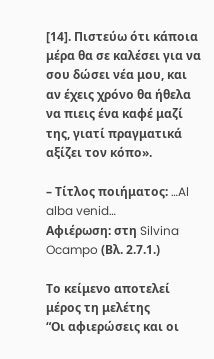[14]. Πιστεύω ότι κάποια μέρα θα σε καλέσει για να σου δώσει νέα μου, και αν έχεις χρόνο θα ήθελα να πιεις ένα καφέ μαζί της, γιατί πραγματικά αξίζει τον κόπο».

– Τίτλος ποιήματος: …Al alba venid…
Αφιέρωση: στη Silvina Ocampo (Βλ. 2.7.1.)

Το κείμενο αποτελεί μέρος τη μελέτης
“Οι αφιερώσεις και οι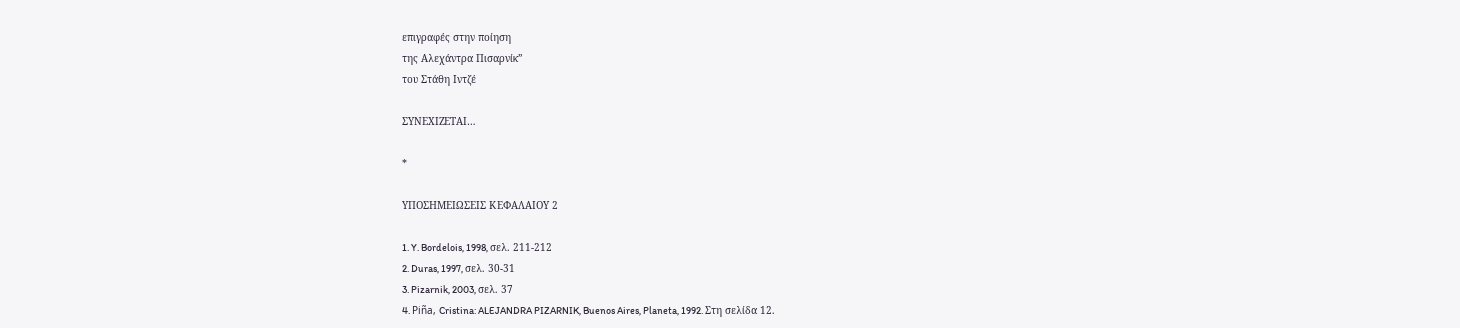επιγραφές στην ποίηση
της Αλεχάντρα Πισαρνίκ”
του Στάθη Ιντζέ

ΣΥΝΕΧΙΖΕΤΑΙ…

*

ΥΠΟΣΗΜΕΙΩΣΕΙΣ ΚΕΦΑΛΑΙΟΥ 2

1. Y. Bordelois, 1998, σελ. 211-212
2. Duras, 1997, σελ. 30-31
3. Pizarnik, 2003, σελ. 37
4. Piña, Cristina: ALEJANDRA PIZARNIK, Buenos Aires, Planeta, 1992. Στη σελίδα 12.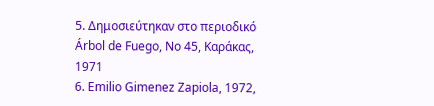5. Δημοσιεύτηκαν στο περιοδικό Árbol de Fuego, Νο 45, Καράκας, 1971
6. Emilio Gimenez Zapiola, 1972,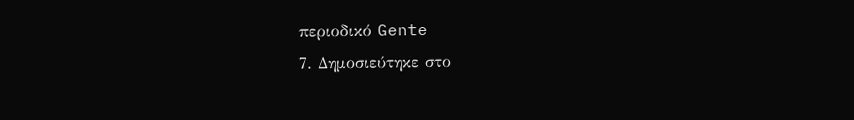περιοδικό Gente
7. Δημοσιεύτηκε στο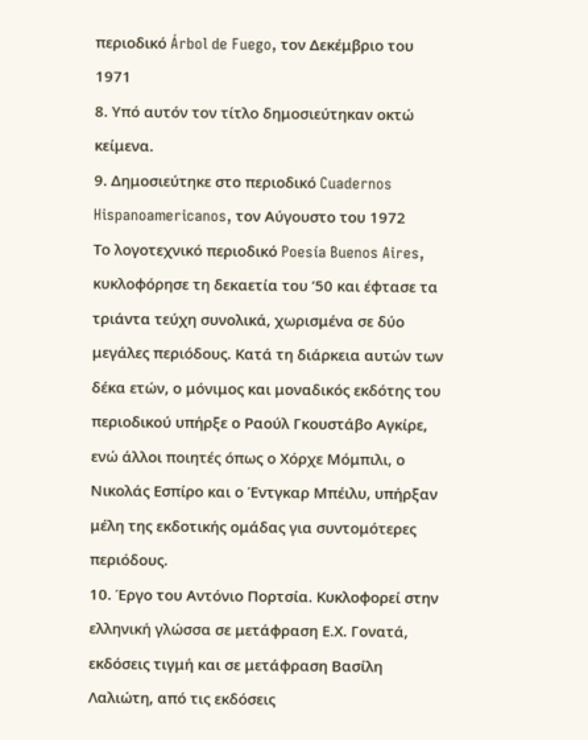περιοδικό Árbol de Fuego, τον Δεκέμβριο του 1971
8. Υπό αυτόν τον τίτλο δημοσιεύτηκαν οκτώ κείμενα.
9. Δημοσιεύτηκε στο περιοδικό Cuadernos Hispanoamericanos, τον Αύγουστο του 1972
Το λογοτεχνικό περιοδικό Poesía Buenos Aires, κυκλοφόρησε τη δεκαετία του ’50 και έφτασε τα τριάντα τεύχη συνολικά, χωρισμένα σε δύο μεγάλες περιόδους. Κατά τη διάρκεια αυτών των δέκα ετών, ο μόνιμος και μοναδικός εκδότης του περιοδικού υπήρξε ο Ραούλ Γκουστάβο Αγκίρε, ενώ άλλοι ποιητές όπως ο Χόρχε Μόμπιλι, ο Νικολάς Εσπίρο και ο Έντγκαρ Μπέιλυ, υπήρξαν μέλη της εκδοτικής ομάδας για συντομότερες περιόδους.
10. Έργο του Αντόνιο Πορτσία. Κυκλοφορεί στην ελληνική γλώσσα σε μετάφραση Ε.Χ. Γονατά, εκδόσεις τιγμή και σε μετάφραση Βασίλη Λαλιώτη, από τις εκδόσεις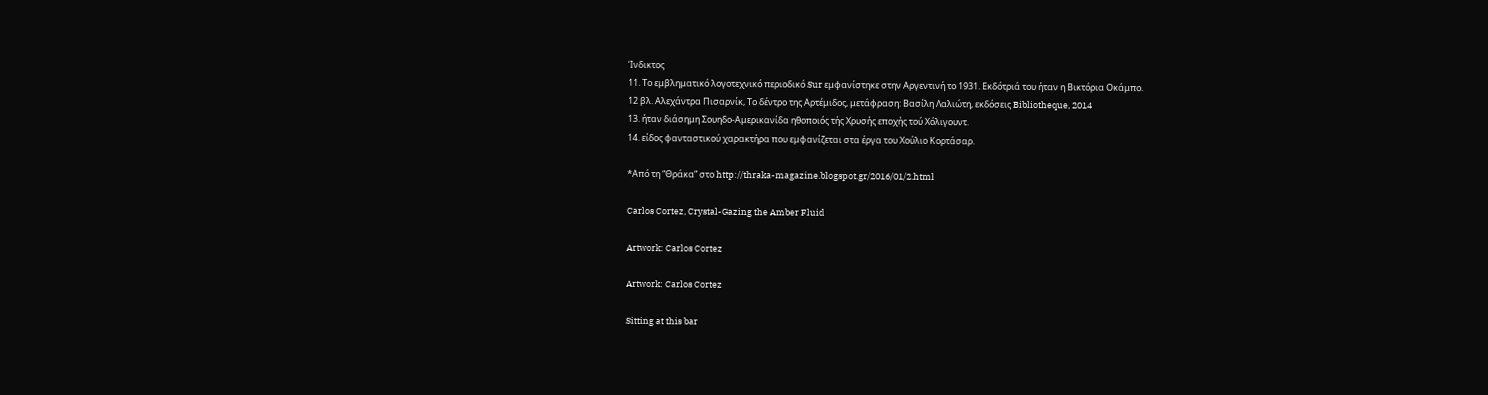Ίνδικτος
11. Το εμβληματικό λογοτεχνικό περιοδικό Sur εμφανίστηκε στην Αργεντινή το 1931. Εκδότριά του ήταν η Βικτόρια Οκάμπο.
12 βλ. Αλεχάντρα Πισαρνίκ, Το δέντρο της Αρτέμιδος, μετάφραση: Βασίλη Λαλιώτη, εκδόσεις Bibliotheque, 2014
13. ήταν διάσημη Σουηδο-Αμερικανίδα ηθοποιός τής Χρυσής εποχής τού Χόλιγουντ.
14. είδος φανταστικού χαρακτήρα που εμφανίζεται στα έργα του Χούλιο Κορτάσαρ.

*Από τη “Θράκα” στο http://thraka-magazine.blogspot.gr/2016/01/2.html

Carlos Cortez, Crystal-Gazing the Amber Fluid

Artwork: Carlos Cortez

Artwork: Carlos Cortez

Sitting at this bar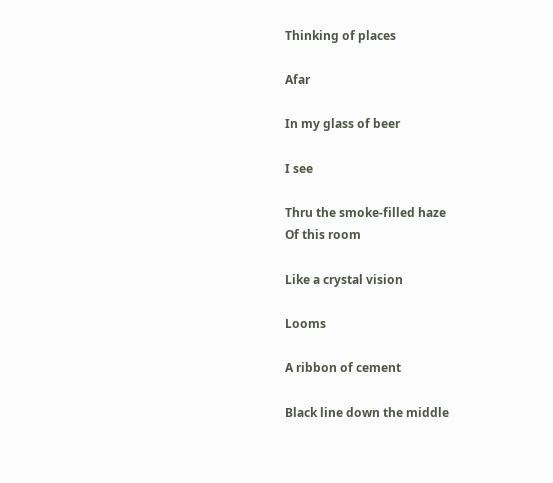Thinking of places

Afar

In my glass of beer

I see

Thru the smoke-filled haze
Of this room

Like a crystal vision

Looms

A ribbon of cement

Black line down the middle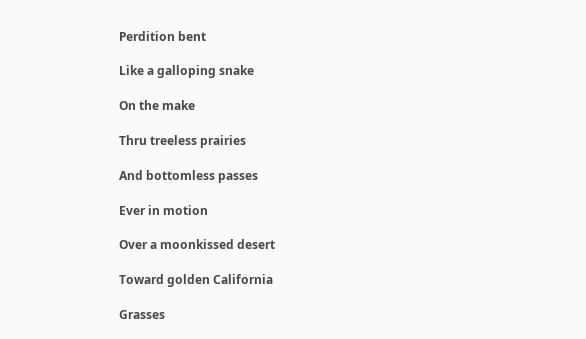Perdition bent

Like a galloping snake

On the make

Thru treeless prairies

And bottomless passes

Ever in motion

Over a moonkissed desert

Toward golden California

Grasses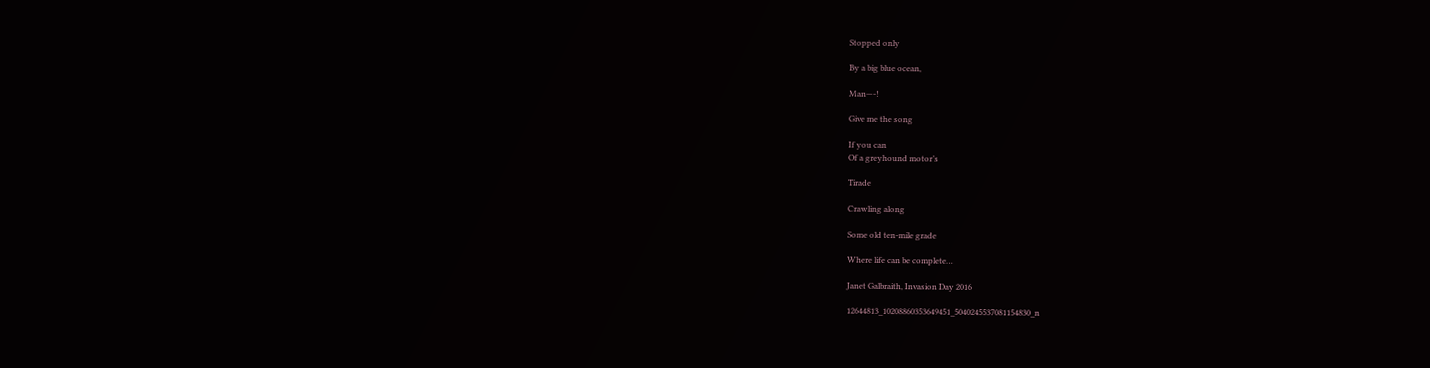Stopped only

By a big blue ocean,

Man—-!

Give me the song

If you can
Of a greyhound motor’s

Tirade

Crawling along

Some old ten-mile grade

Where life can be complete…

Janet Galbraith, Invasion Day 2016

12644813_10208860353649451_5040245537081154830_n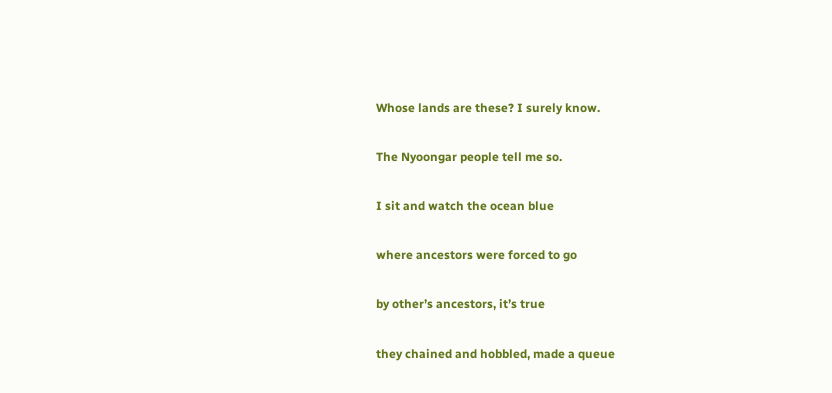Whose lands are these? I surely know.

The Nyoongar people tell me so.

I sit and watch the ocean blue

where ancestors were forced to go

by other’s ancestors, it’s true

they chained and hobbled, made a queue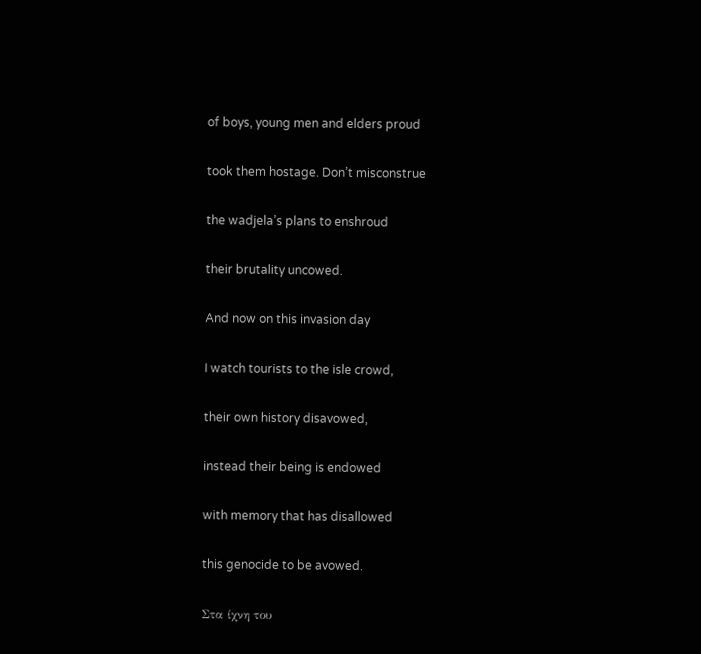of boys, young men and elders proud

took them hostage. Don’t misconstrue

the wadjela’s plans to enshroud

their brutality uncowed.

And now on this invasion day

I watch tourists to the isle crowd,

their own history disavowed,

instead their being is endowed

with memory that has disallowed

this genocide to be avowed.

Στα ίχνη του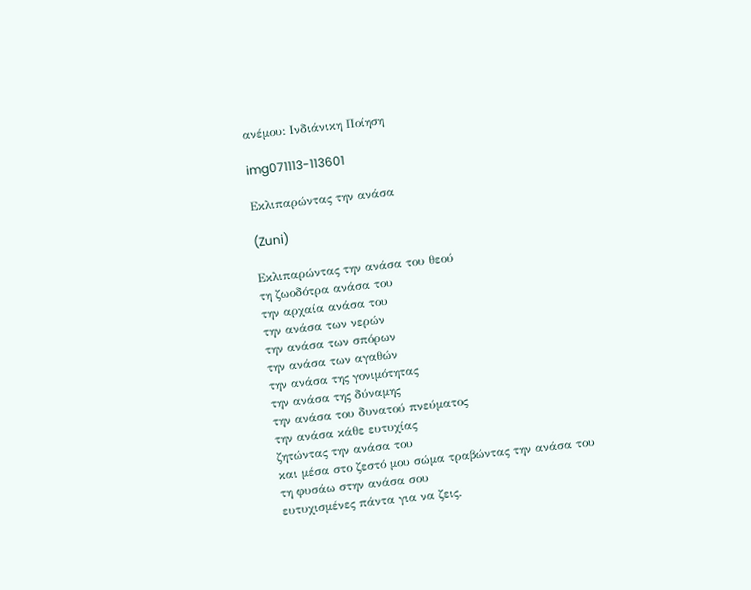ανέμου: Ινδιάνικη Ποίηση

img071113-113601

Εκλιπαρώντας την ανάσα

(Zuni)

Εκλιπαρώντας την ανάσα του θεού
τη ζωοδότρα ανάσα του
την αρχαία ανάσα του
την ανάσα των νερών
την ανάσα των σπόρων
την ανάσα των αγαθών
την ανάσα της γονιμότητας
την ανάσα της δύναμης
την ανάσα του δυνατού πνεύματος
την ανάσα κάθε ευτυχίας
ζητώντας την ανάσα του
και μέσα στο ζεστό μου σώμα τραβώντας την ανάσα του
τη φυσάω στην ανάσα σου
ευτυχισμένες πάντα για να ζεις.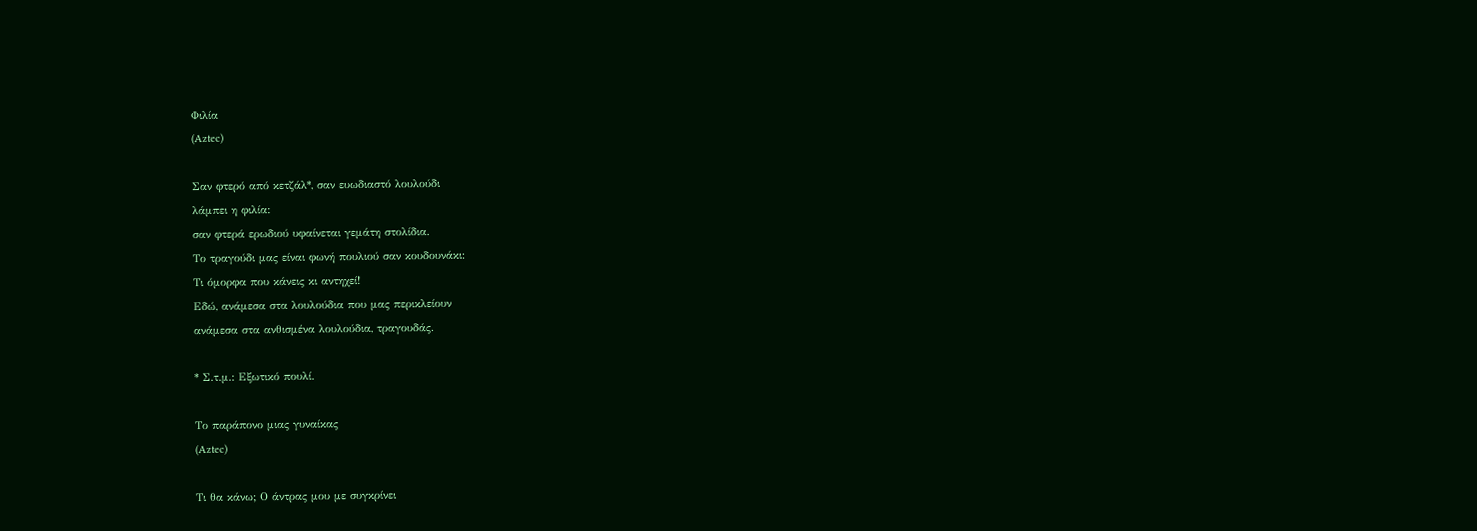Φιλία
(Aztec)

Σαν φτερό από κετζάλ*, σαν ευωδιαστό λουλούδι
λάμπει η φιλία:
σαν φτερά ερωδιού υφαίνεται γεμάτη στολίδια.
Το τραγούδι μας είναι φωνή πουλιού σαν κουδουνάκι:
Τι όμορφα που κάνεις κι αντηχεί!
Εδώ, ανάμεσα στα λουλούδια που μας περικλείουν
ανάμεσα στα ανθισμένα λουλούδια, τραγουδάς.

* Σ.τ.μ.: Εξωτικό πουλί.

Το παράπονο μιας γυναίκας
(Aztec)

Τι θα κάνω; Ο άντρας μου με συγκρίνει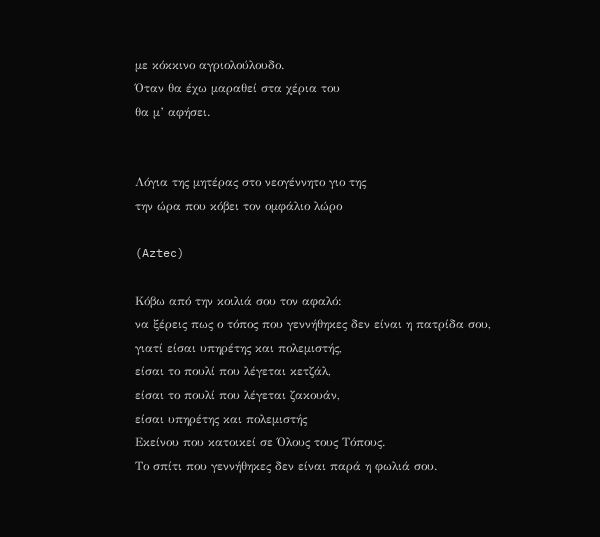με κόκκινο αγριολούλουδο.
Όταν θα έχω μαραθεί στα χέρια του
θα μ’ αφήσει.


Λόγια της μητέρας στο νεογέννητο γιο της
την ώρα που κόβει τον ομφάλιο λώρο

(Aztec)

Κόβω από την κοιλιά σου τον αφαλό:
να ξέρεις πως ο τόπος που γεννήθηκες δεν είναι η πατρίδα σου,
γιατί είσαι υπηρέτης και πολεμιστής,
είσαι το πουλί που λέγεται κετζάλ,
είσαι το πουλί που λέγεται ζακουάν,
είσαι υπηρέτης και πολεμιστής
Εκείνου που κατοικεί σε Όλους τους Τόπους.
Το σπίτι που γεννήθηκες δεν είναι παρά η φωλιά σου.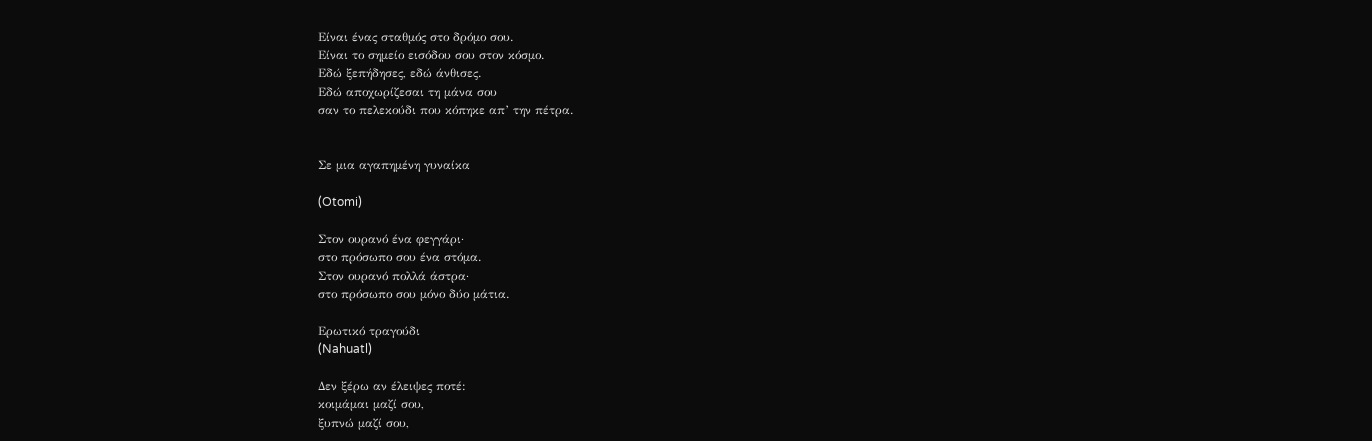Είναι ένας σταθμός στο δρόμο σου.
Είναι το σημείο εισόδου σου στον κόσμο.
Εδώ ξεπήδησες, εδώ άνθισες.
Εδώ αποχωρίζεσαι τη μάνα σου
σαν το πελεκούδι που κόπηκε απ’ την πέτρα.


Σε μια αγαπημένη γυναίκα

(Otomi)

Στον ουρανό ένα φεγγάρι·
στο πρόσωπο σου ένα στόμα.
Στον ουρανό πολλά άστρα·
στο πρόσωπο σου μόνο δύο μάτια.

Ερωτικό τραγούδι
(Nahuatl)

Δεν ξέρω αν έλειψες ποτέ:
κοιμάμαι μαζί σου,
ξυπνώ μαζί σου,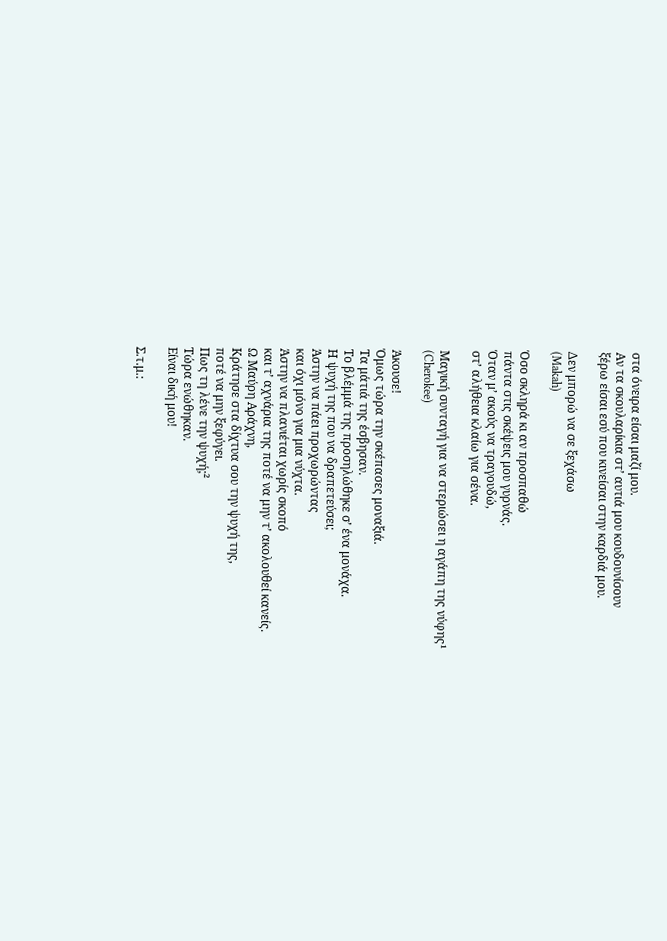στα όνειρα είσαι μαζί μου.
Αν τα σκουλαρίκια στ’ αυτιά μου κουδουνίσουν
ξέρω είσαι εσύ που κινείσαι στην καρδιά μου.

Δεν μπορώ να σε ξεχάσω
(Makah)

Όσο σκληρά κι αν προσπαθώ
πάντα στις σκέψεις μου γυρνάς.
Όταν μ’ ακούς να τραγουδώ,
στ’ αλήθεια κλαίω για σένα.

Μαγική συνταγή για να στεριώσει η αγάπη της νύφης¹
(Cherokee)

Άκουσε!
Όμως τώρα την σκέπασες μοναξιά.
Τα μάτιά της έσβησαν.
Το βλέμμά της προσηλώθηκε σ’ ένα μονάχα.
Η ψυχή της που να δραπετεύσει;
Άστην να πάει προχωρώντας
και όχι μόνο για μια νύχτα.
Άστην να πλανιέται χωρίς σκοπό
και τ’ αχνάρια της ποτέ να μην τ’ ακολουθεί κανείς.
Ω Μαύρη Αράχνη,
Κράτησε στα δίχτυα σου την ψυχή της,
ποτέ να μην ξεφύγει.
Πως τη λένε την ψυχή;²
Τώρα ενώθηκαν.
Είναι δική μου!

Σ.τ.μ.: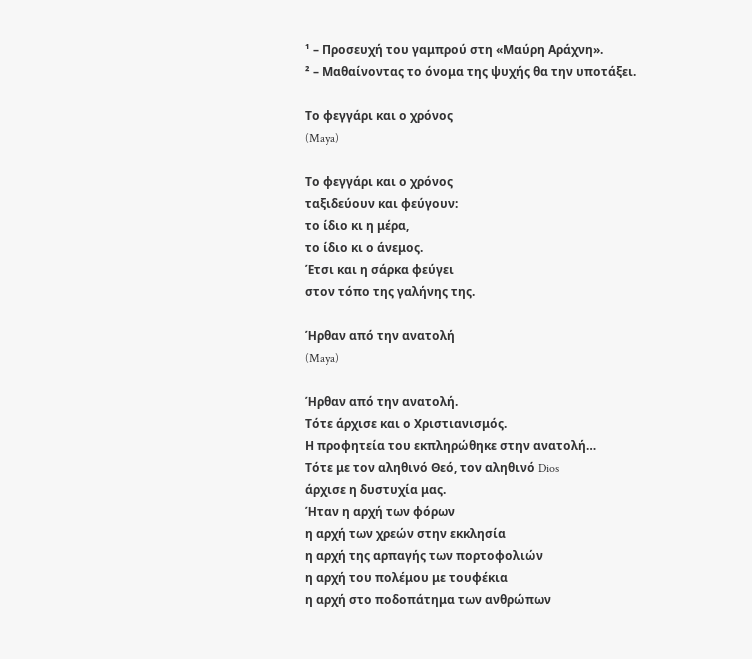¹ – Προσευχή του γαμπρού στη «Μαύρη Αράχνη».
² – Μαθαίνοντας το όνομα της ψυχής θα την υποτάξει.

Το φεγγάρι και ο χρόνος
(Maya)

Το φεγγάρι και ο χρόνος
ταξιδεύουν και φεύγουν:
το ίδιο κι η μέρα,
το ίδιο κι ο άνεμος.
Έτσι και η σάρκα φεύγει
στον τόπο της γαλήνης της.

Ήρθαν από την ανατολή
(Maya)

Ήρθαν από την ανατολή.
Τότε άρχισε και ο Χριστιανισμός.
Η προφητεία του εκπληρώθηκε στην ανατολή…
Τότε με τον αληθινό Θεό, τον αληθινό Dios
άρχισε η δυστυχία μας.
Ήταν η αρχή των φόρων
η αρχή των χρεών στην εκκλησία
η αρχή της αρπαγής των πορτοφολιών
η αρχή του πολέμου με τουφέκια
η αρχή στο ποδοπάτημα των ανθρώπων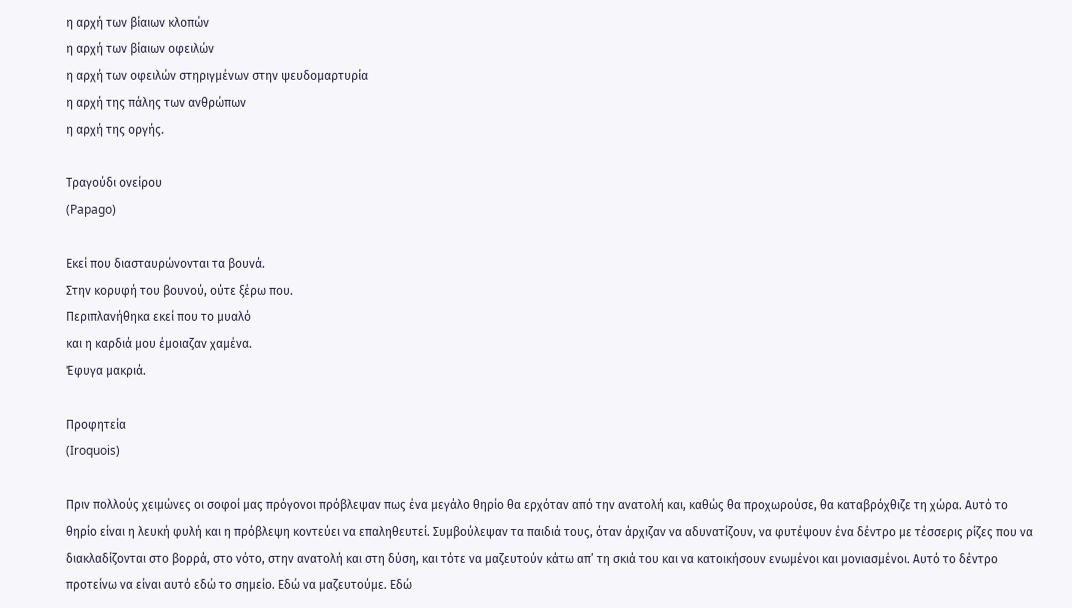η αρχή των βίαιων κλοπών
η αρχή των βίαιων οφειλών
η αρχή των οφειλών στηριγμένων στην ψευδομαρτυρία
η αρχή της πάλης των ανθρώπων
η αρχή της οργής.

Τραγούδι ονείρου
(Papago)

Εκεί που διασταυρώνονται τα βουνά.
Στην κορυφή του βουνού, ούτε ξέρω που.
Περιπλανήθηκα εκεί που το μυαλό
και η καρδιά μου έμοιαζαν χαμένα.
Έφυγα μακριά.

Προφητεία
(Iroquois)

Πριν πολλούς χειμώνες οι σοφοί μας πρόγονοι πρόβλεψαν πως ένα μεγάλο θηρίο θα ερχόταν από την ανατολή και, καθώς θα προχωρούσε, θα καταβρόχθιζε τη χώρα. Αυτό το θηρίο είναι η λευκή φυλή και η πρόβλεψη κοντεύει να επαληθευτεί. Συμβούλεψαν τα παιδιά τους, όταν άρχιζαν να αδυνατίζουν, να φυτέψουν ένα δέντρο με τέσσερις ρίζες που να διακλαδίζονται στο βορρά, στο νότο, στην ανατολή και στη δύση, και τότε να μαζευτούν κάτω απ’ τη σκιά του και να κατοικήσουν ενωμένοι και μονιασμένοι. Αυτό το δέντρο προτείνω να είναι αυτό εδώ το σημείο. Εδώ να μαζευτούμε. Εδώ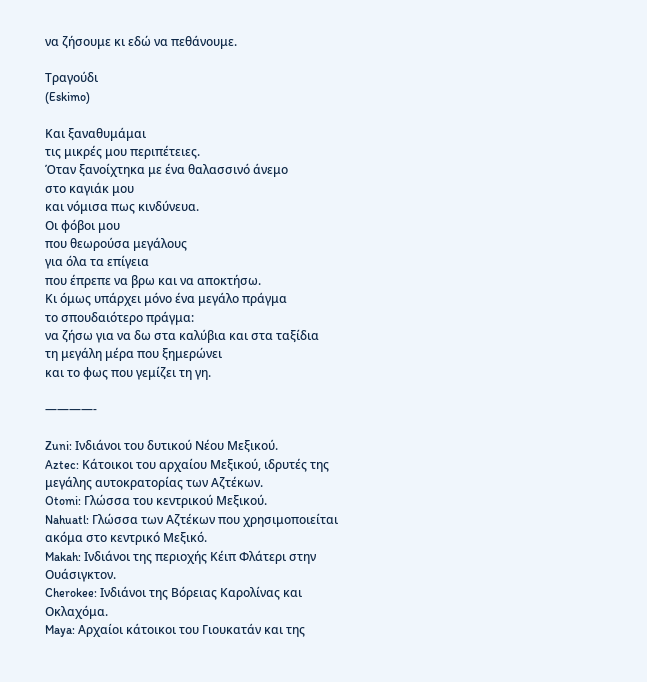να ζήσουμε κι εδώ να πεθάνουμε.

Τραγούδι
(Eskimo)

Και ξαναθυμάμαι
τις μικρές μου περιπέτειες.
Όταν ξανοίχτηκα με ένα θαλασσινό άνεμο
στο καγιάκ μου
και νόμισα πως κινδύνευα.
Οι φόβοι μου
που θεωρούσα μεγάλους
για όλα τα επίγεια
που έπρεπε να βρω και να αποκτήσω.
Κι όμως υπάρχει μόνο ένα μεγάλο πράγμα
το σπουδαιότερο πράγμα:
να ζήσω για να δω στα καλύβια και στα ταξίδια
τη μεγάλη μέρα που ξημερώνει
και το φως που γεμίζει τη γη.

————-

Zuni: Ινδιάνοι του δυτικού Νέου Μεξικού.
Aztec: Κάτοικοι του αρχαίου Μεξικού, ιδρυτές της μεγάλης αυτοκρατορίας των Αζτέκων.
Otomi: Γλώσσα του κεντρικού Μεξικού.
Nahuatl: Γλώσσα των Αζτέκων που χρησιμοποιείται ακόμα στο κεντρικό Μεξικό.
Makah: Ινδιάνοι της περιοχής Κέιπ Φλάτερι στην Ουάσιγκτον.
Cherokee: Ινδιάνοι της Βόρειας Καρολίνας και Οκλαχόμα.
Maya: Αρχαίοι κάτοικοι του Γιουκατάν και της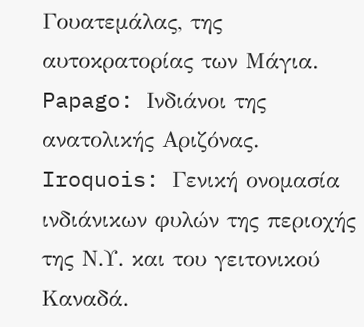Γουατεμάλας, της αυτοκρατορίας των Μάγια.
Papago: Ινδιάνοι της ανατολικής Αριζόνας.
Iroquois: Γενική ονομασία ινδιάνικων φυλών της περιοχής της Ν.Υ. και του γειτονικού Καναδά.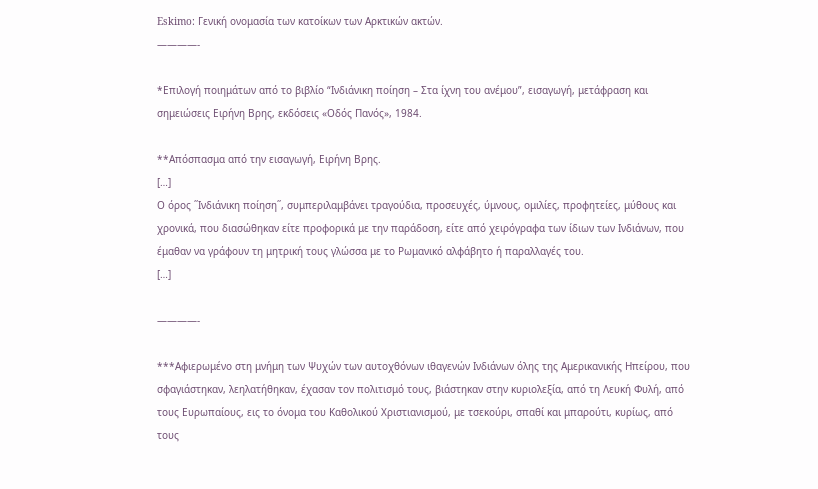Eskimo: Γενική ονομασία των κατοίκων των Αρκτικών ακτών.
————-

*Επιλογή ποιημάτων από το βιβλίο “Ινδιάνικη ποίηση – Στα ίχνη του ανέμου”, εισαγωγή, μετάφραση και σημειώσεις Ειρήνη Βρης, εκδόσεις «Οδός Πανός», 1984.

**Απόσπασμα από την εισαγωγή, Ειρήνη Βρης.
[…]
Ο όρος ΄΄Ινδιάνικη ποίηση΄΄, συμπεριλαμβάνει τραγούδια, προσευχές, ύμνους, ομιλίες, προφητείες, μύθους και χρονικά, που διασώθηκαν είτε προφορικά με την παράδοση, είτε από χειρόγραφα των ίδιων των Ινδιάνων, που έμαθαν να γράφουν τη μητρική τους γλώσσα με το Ρωμανικό αλφάβητο ή παραλλαγές του.
[…]

————-

***Αφιερωμένο στη μνήμη των Ψυχών των αυτοχθόνων ιθαγενών Ινδιάνων όλης της Αμερικανικής Ηπείρου, που σφαγιάστηκαν, λεηλατήθηκαν, έχασαν τον πολιτισμό τους, βιάστηκαν στην κυριολεξία, από τη Λευκή Φυλή, από τους Ευρωπαίους, εις το όνομα του Καθολικού Χριστιανισμού, με τσεκούρι, σπαθί και μπαρούτι, κυρίως, από τους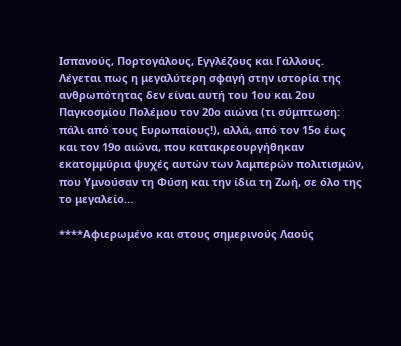Ισπανούς, Πορτογάλους, Εγγλέζους και Γάλλους. Λέγεται πως η μεγαλύτερη σφαγή στην ιστορία της ανθρωπότητας δεν είναι αυτή του 1ου και 2ου Παγκοσμίου Πολέμου τον 20ο αιώνα (τι σύμπτωση: πάλι από τους Ευρωπαίους!), αλλά, από τον 15ο έως και τον 19ο αιώνα, που κατακρεουργήθηκαν εκατομμύρια ψυχές αυτών των λαμπερών πολιτισμών, που Υμνούσαν τη Φύση και την ίδια τη Ζωή, σε όλο της το μεγαλείο…

****Αφιερωμένο και στους σημερινούς Λαούς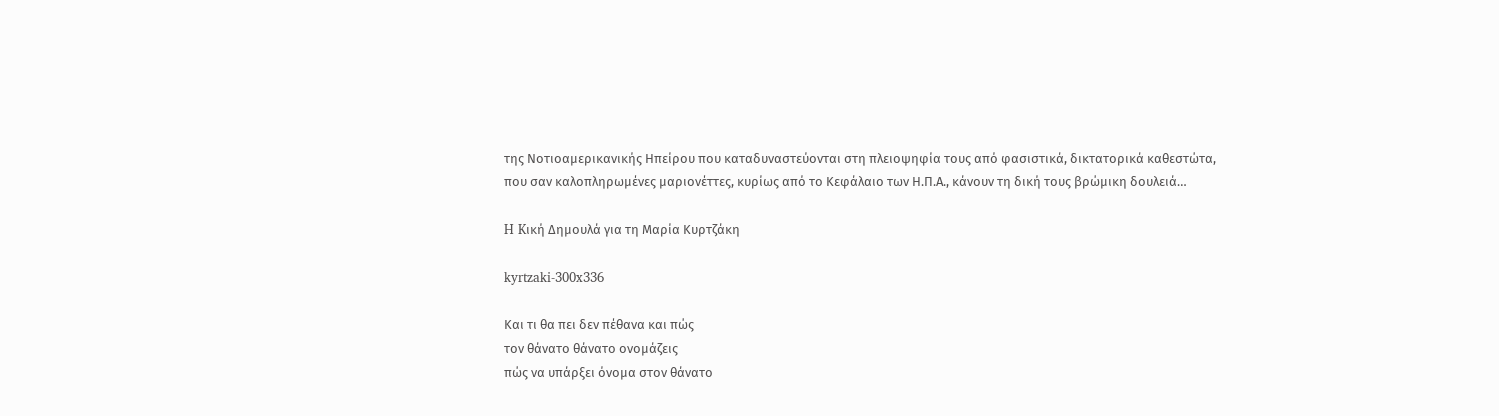της Νοτιοαμερικανικής Ηπείρου που καταδυναστεύονται στη πλειοψηφία τους από φασιστικά, δικτατορικά καθεστώτα, που σαν καλοπληρωμένες μαριονέττες, κυρίως από το Κεφάλαιο των Η.Π.Α., κάνουν τη δική τους βρώμικη δουλειά…

H Kική Δημουλά για τη Μαρία Κυρτζάκη

kyrtzaki-300x336

Kαι τι θα πει δεν πέθανα και πώς
τον θάνατο θάνατο ονομάζεις
πώς να υπάρξει όνομα στον θάνατο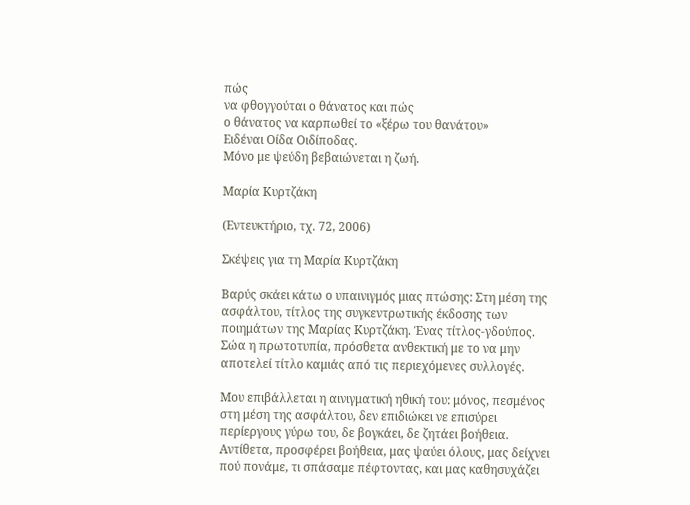πώς
να φθογγούται ο θάνατος και πώς
ο θάνατος να καρπωθεί το «ξέρω του θανάτου»
Ειδέναι Οίδα Οιδίποδας.
Μόνο με ψεύδη βεβαιώνεται η ζωή.

Μαρία Κυρτζάκη

(Εντευκτήριο, τχ. 72, 2006)

Σκέψεις για τη Μαρία Κυρτζάκη

Βαρύς σκάει κάτω ο υπαινιγμός μιας πτώσης: Στη μέση της ασφάλτου, τίτλος της συγκεντρωτικής έκδοσης των ποιημάτων της Μαρίας Κυρτζάκη. Ένας τίτλος-γδούπος. Σώα η πρωτοτυπία, πρόσθετα ανθεκτική με το να μην αποτελεί τίτλο καμιάς από τις περιεχόμενες συλλογές.

Μου επιβάλλεται η αινιγματική ηθική του: μόνος, πεσμένος στη μέση της ασφάλτου, δεν επιδιώκει νε επισύρει περίεργους γύρω του, δε βογκάει, δε ζητάει βοήθεια. Αντίθετα, προσφέρει βοήθεια, μας ψαύει όλους, μας δείχνει πού πονάμε, τι σπάσαμε πέφτοντας, και μας καθησυχάζει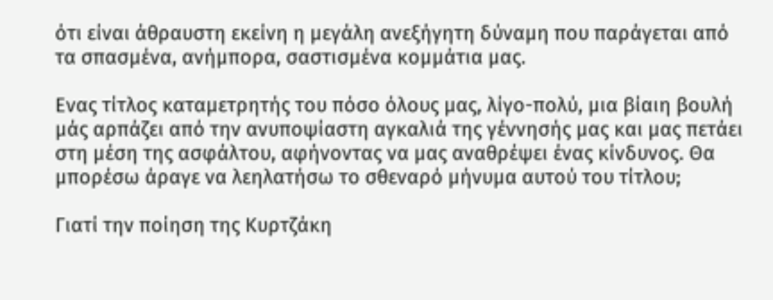ότι είναι άθραυστη εκείνη η μεγάλη ανεξήγητη δύναμη που παράγεται από τα σπασμένα, ανήμπορα, σαστισμένα κομμάτια μας.

Ενας τίτλος καταμετρητής του πόσο όλους μας, λίγο-πολύ, μια βίαιη βουλή μάς αρπάζει από την ανυποψίαστη αγκαλιά της γέννησής μας και μας πετάει στη μέση της ασφάλτου, αφήνοντας να μας αναθρέψει ένας κίνδυνος. Θα μπορέσω άραγε να λεηλατήσω το σθεναρό μήνυμα αυτού του τίτλου;

Γιατί την ποίηση της Κυρτζάκη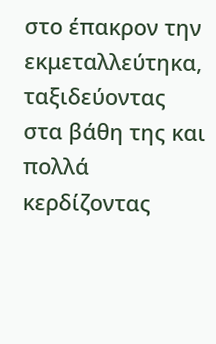στο έπακρον την εκμεταλλεύτηκα, ταξιδεύοντας στα βάθη της και πολλά κερδίζοντας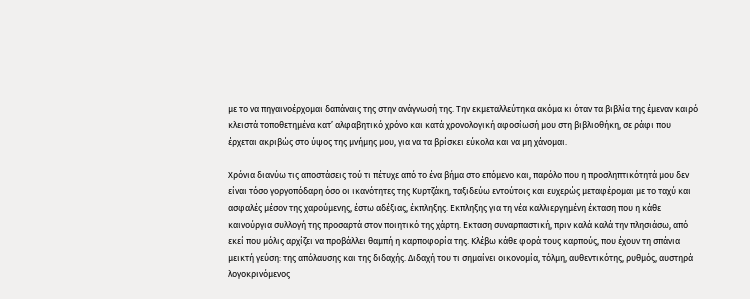με το να πηγαινοέρχομαι δαπάναις της στην ανάγνωσή της. Την εκμεταλλεύτηκα ακόμα κι όταν τα βιβλία της έμεναν καιρό κλειστά τοποθετημένα κατ’ αλφαβητικό χρόνο και κατά χρονολογική αφοσίωσή μου στη βιβλιοθήκη, σε ράφι που έρχεται ακριβώς στο ύψος της μνήμης μου, για να τα βρίσκει εύκολα και να μη χάνομαι.

Χρόνια διανύω τις αποστάσεις τού τι πέτυχε από το ένα βήμα στο επόμενο και, παρόλο που η προσληπτικότητά μου δεν είναι τόσο γοργοπόδαρη όσο οι ικανότητες της Κυρτζάκη, ταξιδεύω εντούτοις και ευχερώς μεταφέρομαι με το ταχύ και ασφαλές μέσον της χαρούμενης, έστω αδέξιας, έκπληξης. Εκπληξης για τη νέα καλλιεργημένη έκταση που η κάθε καινούργια συλλογή της προσαρτά στον ποιητικό της χάρτη. Εκταση συναρπαστική, πριν καλά καλά την πλησιάσω, από εκεί που μόλις αρχίζει να προβάλλει θαμπή η καρποφορία της. Κλέβω κάθε φορά τους καρπούς, που έχουν τη σπάνια μεικτή γεύση: της απόλαυσης και της διδαχής. Διδαχή του τι σημαίνει οικονομία, τόλμη, αυθεντικότης, ρυθμός, αυστηρά λογοκρινόμενος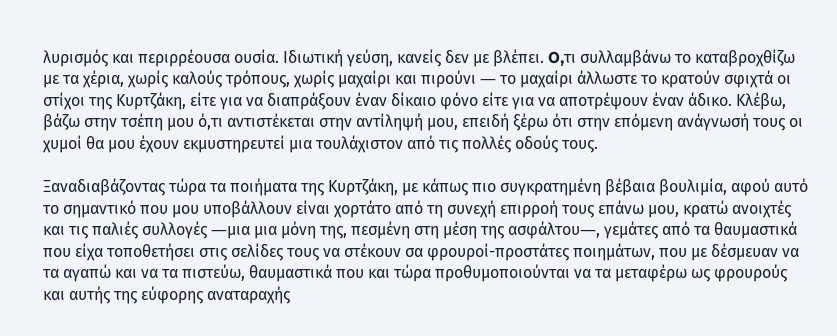λυρισμός και περιρρέουσα ουσία. Ιδιωτική γεύση, κανείς δεν με βλέπει. O,τι συλλαμβάνω το καταβροχθίζω με τα χέρια, χωρίς καλούς τρόπους, χωρίς μαχαίρι και πιρούνι ― το μαχαίρι άλλωστε το κρατούν σφιχτά οι στίχοι της Κυρτζάκη, είτε για να διαπράξουν έναν δίκαιο φόνο είτε για να αποτρέψουν έναν άδικο. Κλέβω, βάζω στην τσέπη μου ό,τι αντιστέκεται στην αντίληψή μου, επειδή ξέρω ότι στην επόμενη ανάγνωσή τους οι χυμοί θα μου έχουν εκμυστηρευτεί μια τουλάχιστον από τις πολλές οδούς τους.

Ξαναδιαβάζοντας τώρα τα ποιήματα της Κυρτζάκη, με κάπως πιο συγκρατημένη βέβαια βουλιμία, αφού αυτό το σημαντικό που μου υποβάλλουν είναι χορτάτο από τη συνεχή επιρροή τους επάνω μου, κρατώ ανοιχτές και τις παλιές συλλογές ―μια μια μόνη της, πεσμένη στη μέση της ασφάλτου―, γεμάτες από τα θαυμαστικά που είχα τοποθετήσει στις σελίδες τους να στέκουν σα φρουροί-προστάτες ποιημάτων, που με δέσμευαν να τα αγαπώ και να τα πιστεύω, θαυμαστικά που και τώρα προθυμοποιούνται να τα μεταφέρω ως φρουρούς και αυτής της εύφορης αναταραχής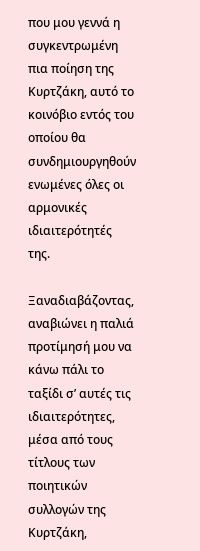που μου γεννά η συγκεντρωμένη πια ποίηση της Κυρτζάκη, αυτό το κοινόβιο εντός του οποίου θα συνδημιουργηθούν ενωμένες όλες οι αρμονικές ιδιαιτερότητές της.

Ξαναδιαβάζοντας, αναβιώνει η παλιά προτίμησή μου να κάνω πάλι το ταξίδι σ’ αυτές τις ιδιαιτερότητες, μέσα από τους τίτλους των ποιητικών συλλογών της Κυρτζάκη,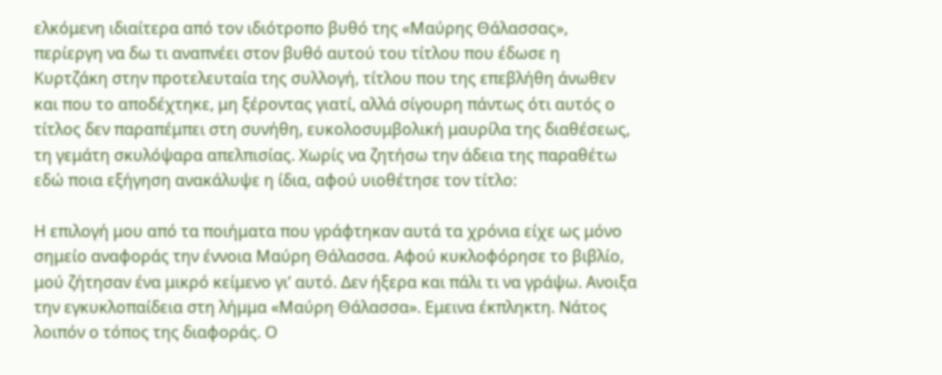ελκόμενη ιδιαίτερα από τον ιδιότροπο βυθό της «Μαύρης Θάλασσας», περίεργη να δω τι αναπνέει στον βυθό αυτού του τίτλου που έδωσε η Κυρτζάκη στην προτελευταία της συλλογή, τίτλου που της επεβλήθη άνωθεν και που το αποδέχτηκε, μη ξέροντας γιατί, αλλά σίγουρη πάντως ότι αυτός ο τίτλος δεν παραπέμπει στη συνήθη, ευκολοσυμβολική μαυρίλα της διαθέσεως, τη γεμάτη σκυλόψαρα απελπισίας. Χωρίς να ζητήσω την άδεια της παραθέτω εδώ ποια εξήγηση ανακάλυψε η ίδια, αφού υιοθέτησε τον τίτλο:

Η επιλογή μου από τα ποιήματα που γράφτηκαν αυτά τα χρόνια είχε ως μόνο σημείο αναφοράς την έννοια Μαύρη Θάλασσα. Αφού κυκλοφόρησε το βιβλίο, μού ζήτησαν ένα μικρό κείμενο γι’ αυτό. Δεν ήξερα και πάλι τι να γράψω. Ανοιξα την εγκυκλοπαίδεια στη λήμμα «Μαύρη Θάλασσα». Εμεινα έκπληκτη. Νάτος λοιπόν ο τόπος της διαφοράς. Ο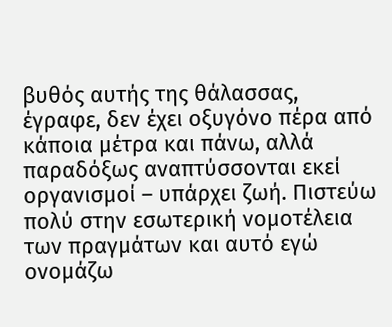βυθός αυτής της θάλασσας, έγραφε, δεν έχει οξυγόνο πέρα από κάποια μέτρα και πάνω, αλλά παραδόξως αναπτύσσονται εκεί οργανισμοί – υπάρχει ζωή. Πιστεύω πολύ στην εσωτερική νομοτέλεια των πραγμάτων και αυτό εγώ ονομάζω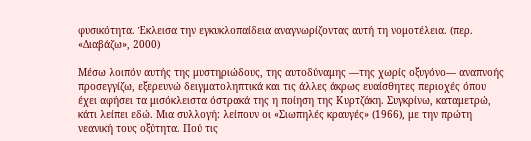φυσικότητα. Έκλεισα την εγκυκλοπαίδεια αναγνωρίζοντας αυτή τη νομοτέλεια. (περ. «Διαβάζω», 2000)

Μέσω λοιπόν αυτής της μυστηριώδους, της αυτοδύναμης ―της χωρίς οξυγόνο― αναπνοής προσεγγίζω, εξερευνώ δειγματοληπτικά και τις άλλες άκρως ευαίσθητες περιοχές όπου έχει αφήσει τα μισόκλειστα όστρακά της η ποίηση της Κυρτζάκη. Συγκρίνω, καταμετρώ, κάτι λείπει εδώ. Μια συλλογή: λείπουν οι «Σιωπηλές κραυγές» (1966), με την πρώτη νεανική τους οξύτητα. Πού τις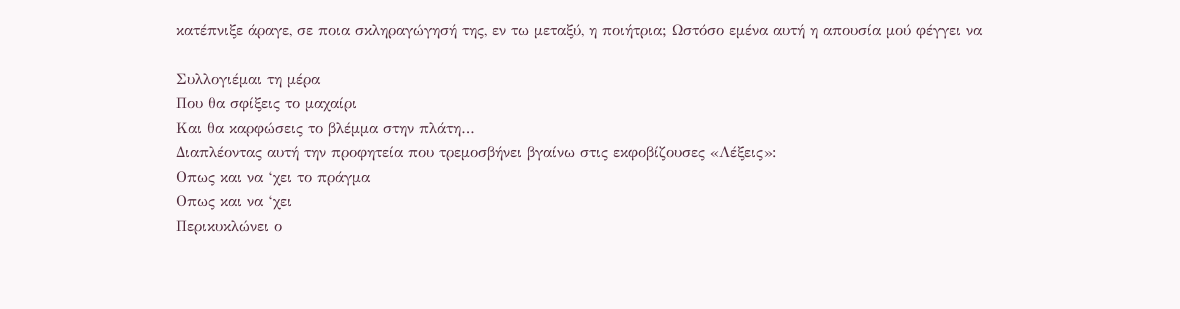κατέπνιξε άραγε, σε ποια σκληραγώγησή της, εν τω μεταξύ, η ποιήτρια; Ωστόσο εμένα αυτή η απουσία μού φέγγει να

Συλλογιέμαι τη μέρα
Που θα σφίξεις το μαχαίρι
Και θα καρφώσεις το βλέμμα στην πλάτη…
Διαπλέοντας αυτή την προφητεία που τρεμοσβήνει βγαίνω στις εκφοβίζουσες «Λέξεις»:
Οπως και να ‘χει το πράγμα
Οπως και να ‘χει
Περικυκλώνει ο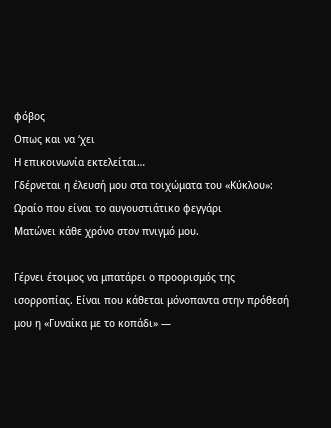φόβος
Οπως και να ‘χει
Η επικοινωνία εκτελείται…
Γδέρνεται η έλευσή μου στα τοιχώματα του «Κύκλου»:
Ωραίο που είναι το αυγουστιάτικο φεγγάρι
Ματώνει κάθε χρόνο στον πνιγμό μου.

Γέρνει έτοιμος να μπατάρει ο προορισμός της ισορροπίας. Είναι που κάθεται μόνοπαντα στην πρόθεσή μου η «Γυναίκα με το κοπάδι» ―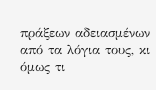πράξεων αδειασμένων από τα λόγια τους, κι όμως τι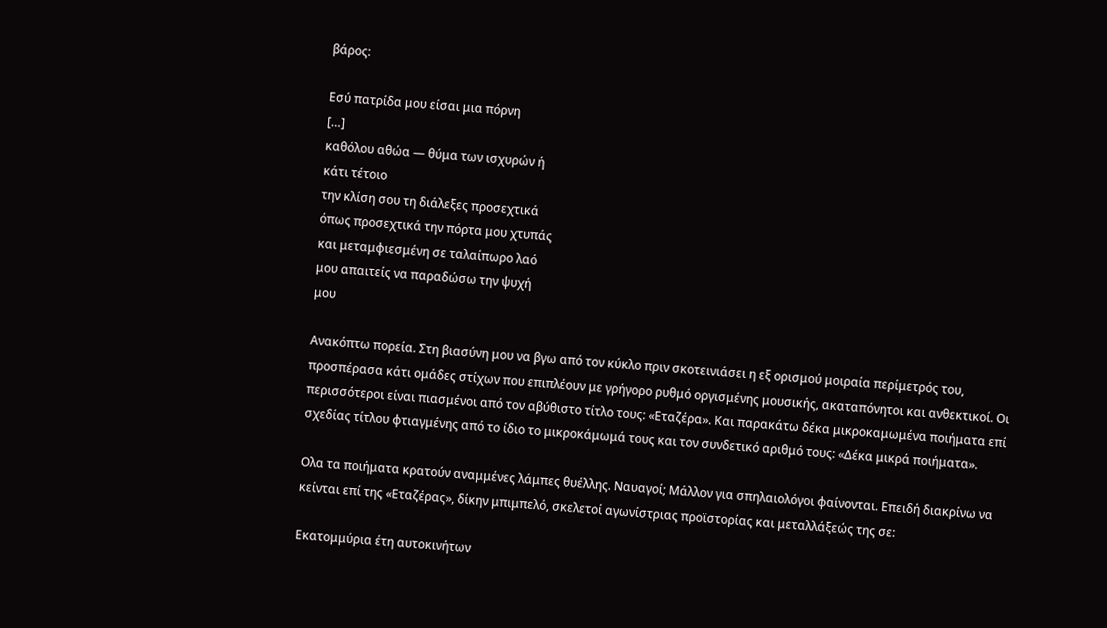βάρος:

Εσύ πατρίδα μου είσαι μια πόρνη
[…]
καθόλου αθώα ― θύμα των ισχυρών ή
κάτι τέτοιο
την κλίση σου τη διάλεξες προσεχτικά
όπως προσεχτικά την πόρτα μου χτυπάς
και μεταμφιεσμένη σε ταλαίπωρο λαό
μου απαιτείς να παραδώσω την ψυχή
μου

Ανακόπτω πορεία. Στη βιασύνη μου να βγω από τον κύκλο πριν σκοτεινιάσει η εξ ορισμού μοιραία περίμετρός του, προσπέρασα κάτι ομάδες στίχων που επιπλέουν με γρήγορο ρυθμό οργισμένης μουσικής, ακαταπόνητοι και ανθεκτικοί. Οι περισσότεροι είναι πιασμένοι από τον αβύθιστο τίτλο τους: «Εταζέρα». Και παρακάτω δέκα μικροκαμωμένα ποιήματα επί σχεδίας τίτλου φτιαγμένης από το ίδιο το μικροκάμωμά τους και τον συνδετικό αριθμό τους: «Δέκα μικρά ποιήματα».

Ολα τα ποιήματα κρατούν αναμμένες λάμπες θυέλλης. Ναυαγοί; Μάλλον για σπηλαιολόγοι φαίνονται. Επειδή διακρίνω να κείνται επί της «Εταζέρας», δίκην μπιμπελό, σκελετοί αγωνίστριας προϊστορίας και μεταλλάξεώς της σε:

Εκατομμύρια έτη αυτοκινήτων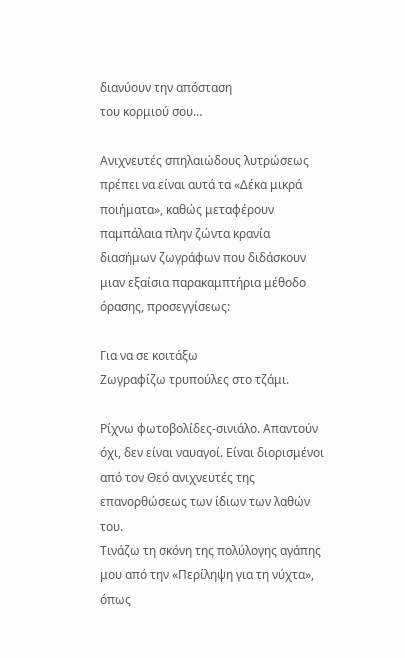διανύουν την απόσταση
του κορμιού σου…

Ανιχνευτές σπηλαιώδους λυτρώσεως πρέπει να είναι αυτά τα «Δέκα μικρά ποιήματα», καθώς μεταφέρουν παμπάλαια πλην ζώντα κρανία διασήμων ζωγράφων που διδάσκουν μιαν εξαίσια παρακαμπτήρια μέθοδο όρασης, προσεγγίσεως:

Για να σε κοιτάξω
Ζωγραφίζω τρυπούλες στο τζάμι.

Ρίχνω φωτοβολίδες-σινιάλο. Απαντούν όχι, δεν είναι ναυαγοί. Είναι διορισμένοι από τον Θεό ανιχνευτές της επανορθώσεως των ίδιων των λαθών του.
Τινάζω τη σκόνη της πολύλογης αγάπης μου από την «Περίληψη για τη νύχτα», όπως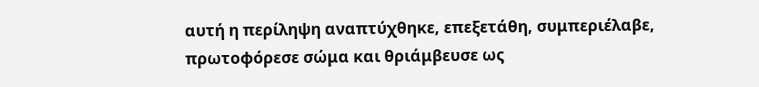αυτή η περίληψη αναπτύχθηκε, επεξετάθη, συμπεριέλαβε, πρωτοφόρεσε σώμα και θριάμβευσε ως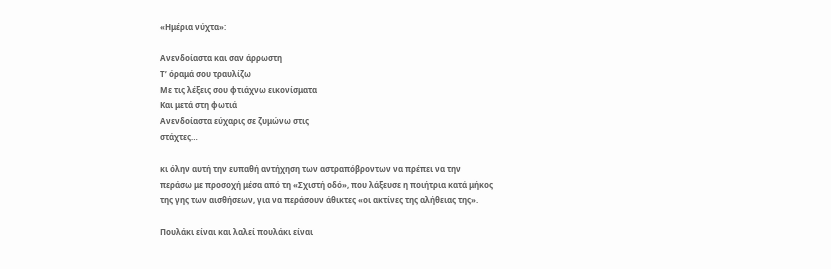«Ημέρια νύχτα»:

Ανενδοίαστα και σαν άρρωστη
Τ’ όραμά σου τραυλίζω
Με τις λέξεις σου φτιάχνω εικονίσματα
Και μετά στη φωτιά
Ανενδοίαστα εύχαρις σε ζυμώνω στις
στάχτες…

κι όλην αυτή την ευπαθή αντήχηση των αστραπόβροντων να πρέπει να την περάσω με προσοχή μέσα από τη «Σχιστή οδό», που λάξευσε η ποιήτρια κατά μήκος της γης των αισθήσεων, για να περάσουν άθικτες «οι ακτίνες της αλήθειας της».

Πουλάκι είναι και λαλεί πουλάκι είναι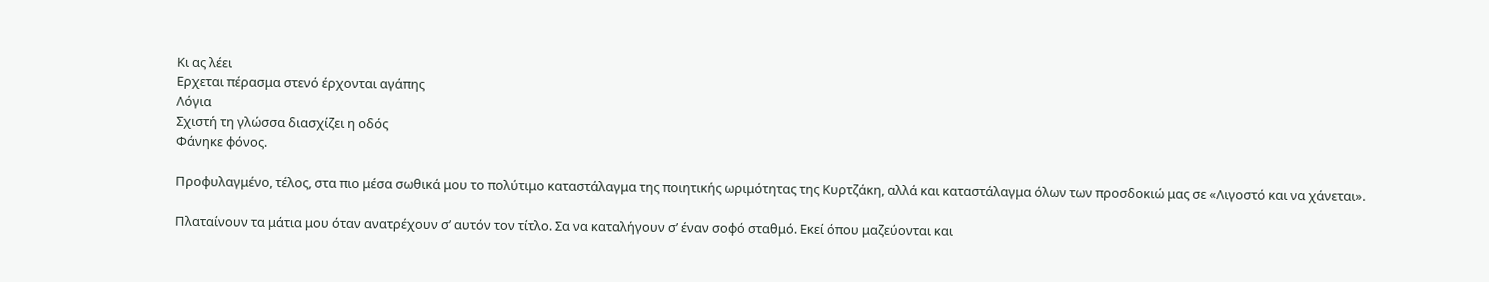Κι ας λέει
Ερχεται πέρασμα στενό έρχονται αγάπης
Λόγια
Σχιστή τη γλώσσα διασχίζει η οδός
Φάνηκε φόνος.

Προφυλαγμένο, τέλος, στα πιο μέσα σωθικά μου το πολύτιμο καταστάλαγμα της ποιητικής ωριμότητας της Κυρτζάκη, αλλά και καταστάλαγμα όλων των προσδοκιώ μας σε «Λιγοστό και να χάνεται».

Πλαταίνουν τα μάτια μου όταν ανατρέχουν σ’ αυτόν τον τίτλο. Σα να καταλήγουν σ’ έναν σοφό σταθμό. Εκεί όπου μαζεύονται και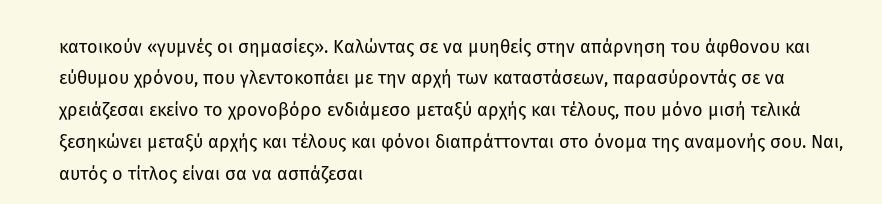κατοικούν «γυμνές οι σημασίες». Καλώντας σε να μυηθείς στην απάρνηση του άφθονου και εύθυμου χρόνου, που γλεντοκοπάει με την αρχή των καταστάσεων, παρασύροντάς σε να χρειάζεσαι εκείνο το χρονοβόρο ενδιάμεσο μεταξύ αρχής και τέλους, που μόνο μισή τελικά ξεσηκώνει μεταξύ αρχής και τέλους και φόνοι διαπράττονται στο όνομα της αναμονής σου. Ναι, αυτός ο τίτλος είναι σα να ασπάζεσαι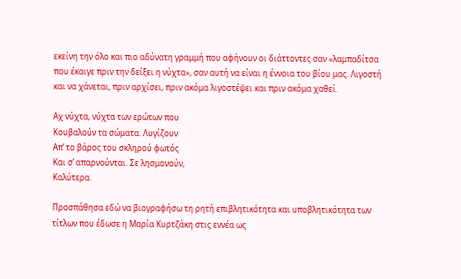εκείνη την όλο και πιο αδύνατη γραμμή που αφήνουν οι διάττοντες σαν «λαμπαδίτσα που έκαιγε πριν την δείξει η νύχτα», σαν αυτή να είναι η έννοια του βίου μας. Λιγοστή και να χάνεται, πριν αρχίσει, πριν ακόμα λιγοστέψει και πριν ακόμα χαθεί.

Αχ νύχτα, νύχτα των ερώτων που
Κουβαλούν τα σώματα. Λυγίζουν
Απ’ το βάρος του σκληρού φωτός
Και σ’ απαρνούνται. Σε λησμονούν,
Καλύτερα.

Προσπάθησα εδώ να βιογραφήσω τη ρητή επιβλητικότητα και υποβλητικότητα των τίτλων που έδωσε η Μαρία Κυρτζάκη στις εννέα ως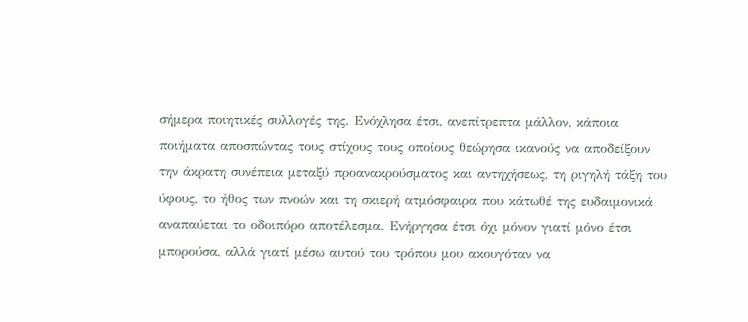σήμερα ποιητικές συλλογές της. Ενόχλησα έτσι, ανεπίτρεπτα μάλλον, κάποια ποιήματα αποσπώντας τους στίχους τους οποίους θεώρησα ικανούς να αποδείξουν την άκρατη συνέπεια μεταξύ προανακρούσματος και αντηχήσεως, τη ριγηλή τάξη του ύφους, το ήθος των πνοών και τη σκιερή ατμόσφαιρα που κάτωθέ της ευδαιμονικά αναπαύεται το οδοιπόρο αποτέλεσμα. Ενήργησα έτσι όχι μόνον γιατί μόνο έτσι μπορούσα, αλλά γιατί μέσω αυτού του τρόπου μου ακουγόταν να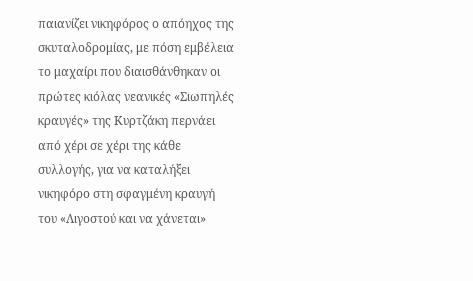παιανίζει νικηφόρος ο απόηχος της σκυταλοδρομίας, με πόση εμβέλεια το μαχαίρι που διαισθάνθηκαν οι πρώτες κιόλας νεανικές «Σιωπηλές κραυγές» της Κυρτζάκη περνάει από χέρι σε χέρι της κάθε συλλογής, για να καταλήξει νικηφόρο στη σφαγμένη κραυγή του «Λιγοστού και να χάνεται»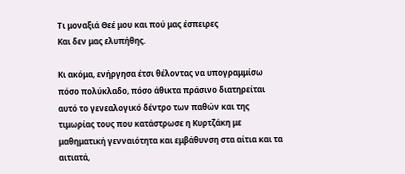Τι μοναξιά Θεέ μου και πού μας έσπειρες
Και δεν μας ελυπήθης.

Κι ακόμα, ενήργησα έτσι θέλοντας να υπογραμμίσω πόσο πολύκλαδο, πόσο άθικτα πράσινο διατηρείται αυτό το γενεαλογικό δέντρο των παθών και της τιμωρίας τους που κατάστρωσε η Κυρτζάκη με μαθηματική γενναιότητα και εμβάθυνση στα αίτια και τα αιτιατά,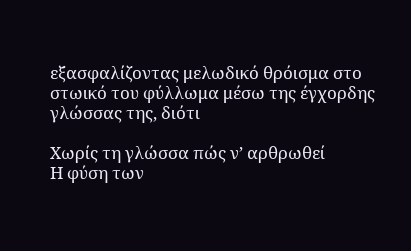εξασφαλίζοντας μελωδικό θρόισμα στο στωικό του φύλλωμα μέσω της έγχορδης γλώσσας της, διότι

Χωρίς τη γλώσσα πώς ν’ αρθρωθεί
Η φύση των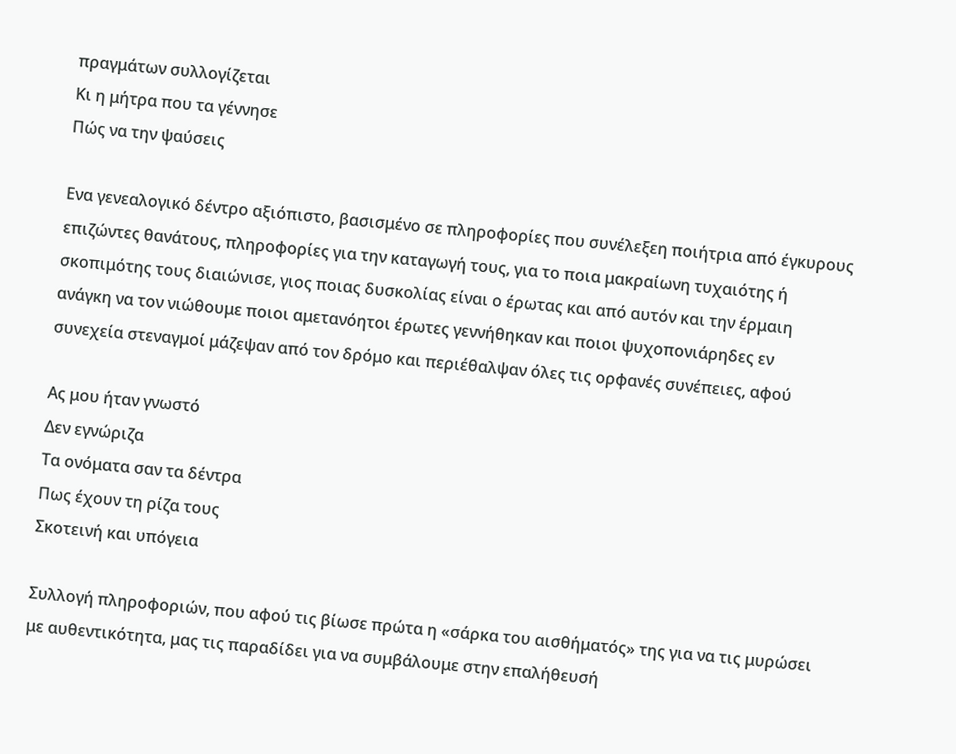πραγμάτων συλλογίζεται
Κι η μήτρα που τα γέννησε
Πώς να την ψαύσεις

Ενα γενεαλογικό δέντρο αξιόπιστο, βασισμένο σε πληροφορίες που συνέλεξεη ποιήτρια από έγκυρους επιζώντες θανάτους, πληροφορίες για την καταγωγή τους, για το ποια μακραίωνη τυχαιότης ή σκοπιμότης τους διαιώνισε, γιος ποιας δυσκολίας είναι ο έρωτας και από αυτόν και την έρμαιη ανάγκη να τον νιώθουμε ποιοι αμετανόητοι έρωτες γεννήθηκαν και ποιοι ψυχοπονιάρηδες εν συνεχεία στεναγμοί μάζεψαν από τον δρόμο και περιέθαλψαν όλες τις ορφανές συνέπειες, αφού

Ας μου ήταν γνωστό
Δεν εγνώριζα
Τα ονόματα σαν τα δέντρα
Πως έχουν τη ρίζα τους
Σκοτεινή και υπόγεια

Συλλογή πληροφοριών, που αφού τις βίωσε πρώτα η «σάρκα του αισθήματός» της για να τις μυρώσει με αυθεντικότητα, μας τις παραδίδει για να συμβάλουμε στην επαλήθευσή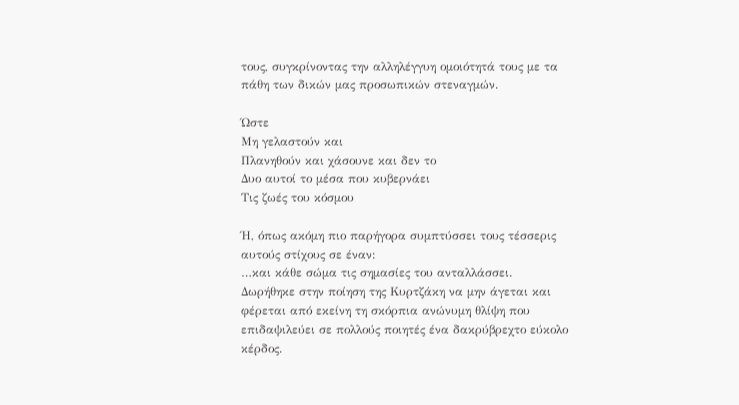τους, συγκρίνοντας την αλληλέγγυη ομοιότητά τους με τα πάθη των δικών μας προσωπικών στεναγμών.

Ώστε
Μη γελαστούν και
Πλανηθούν και χάσουνε και δεν το
Δυο αυτοί το μέσα που κυβερνάει
Τις ζωές του κόσμου

Ή, όπως ακόμη πιο παρήγορα συμπτύσσει τους τέσσερις αυτούς στίχους σε έναν:
…και κάθε σώμα τις σημασίες του ανταλλάσσει.
Δωρήθηκε στην ποίηση της Κυρτζάκη να μην άγεται και φέρεται από εκείνη τη σκόρπια ανώνυμη θλίψη που επιδαψιλεύει σε πολλούς ποιητές ένα δακρύβρεχτο εύκολο κέρδος.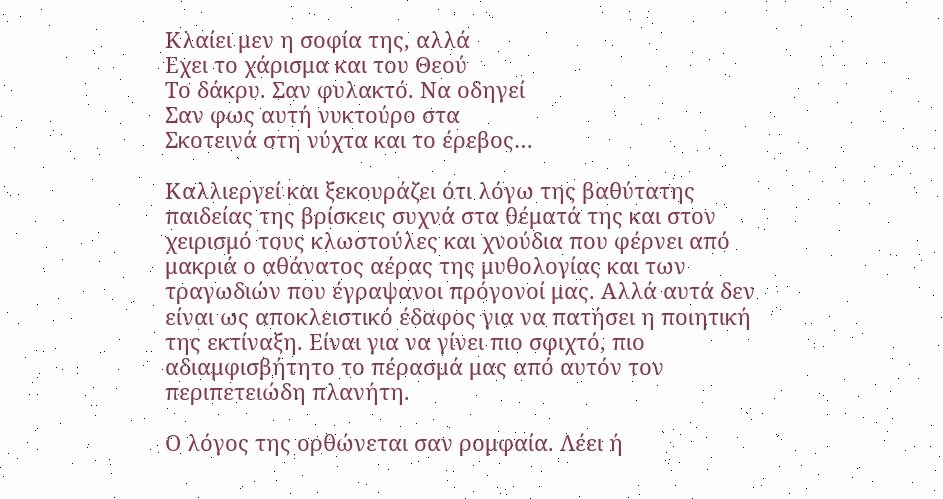Κλαίει μεν η σοφία της, αλλά
Εχει το χάρισμα και του Θεού
Το δάκρυ. Σαν φυλακτό. Να οδηγεί
Σαν φως αυτή νυκτούρο στα
Σκοτεινά στη νύχτα και το έρεβος…

Καλλιεργεί και ξεκουράζει ότι λόγω της βαθύτατης παιδείας της βρίσκεις συχνά στα θέματά της και στον χειρισμό τους κλωστούλες και χνούδια που φέρνει από μακριά ο αθάνατος αέρας της μυθολογίας και των τραγωδιών που έγραψανοι πρόγονοί μας. Αλλά αυτά δεν είναι ως αποκλειστικό έδαφος για να πατήσει η ποιητική της εκτίναξη. Είναι για να γίνει πιο σφιχτό, πιο αδιαμφισβήτητο το πέρασμά μας από αυτόν τον περιπετειώδη πλανήτη.

Ο λόγος της ορθώνεται σαν ρομφαία. Λέει ή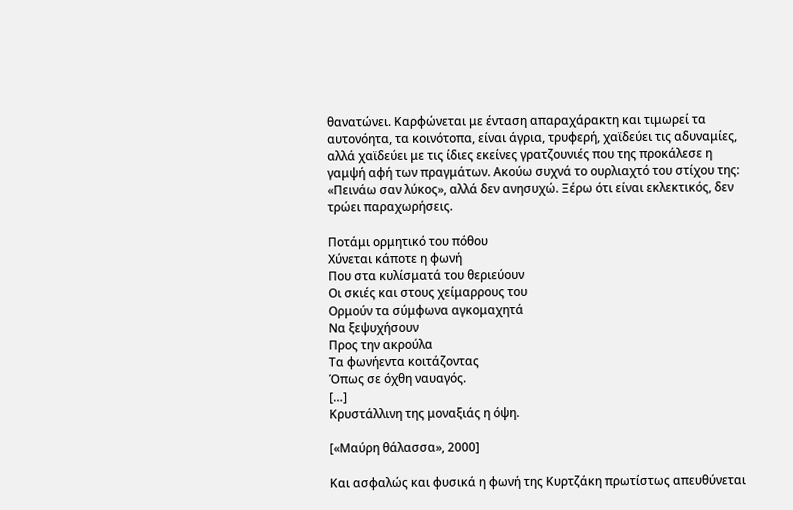θανατώνει. Καρφώνεται με ένταση απαραχάρακτη και τιμωρεί τα αυτονόητα, τα κοινότοπα, είναι άγρια, τρυφερή, χαϊδεύει τις αδυναμίες, αλλά χαϊδεύει με τις ίδιες εκείνες γρατζουνιές που της προκάλεσε η γαμψή αφή των πραγμάτων. Ακούω συχνά το ουρλιαχτό του στίχου της: «Πεινάω σαν λύκος», αλλά δεν ανησυχώ. Ξέρω ότι είναι εκλεκτικός, δεν τρώει παραχωρήσεις.

Ποτάμι ορμητικό του πόθου
Χύνεται κάποτε η φωνή
Που στα κυλίσματά του θεριεύουν
Οι σκιές και στους χείμαρρους του
Ορμούν τα σύμφωνα αγκομαχητά
Να ξεψυχήσουν
Προς την ακρούλα
Τα φωνήεντα κοιτάζοντας
Όπως σε όχθη ναυαγός.
[…]
Κρυστάλλινη της μοναξιάς η όψη.

[«Μαύρη θάλασσα», 2000]

Και ασφαλώς και φυσικά η φωνή της Κυρτζάκη πρωτίστως απευθύνεται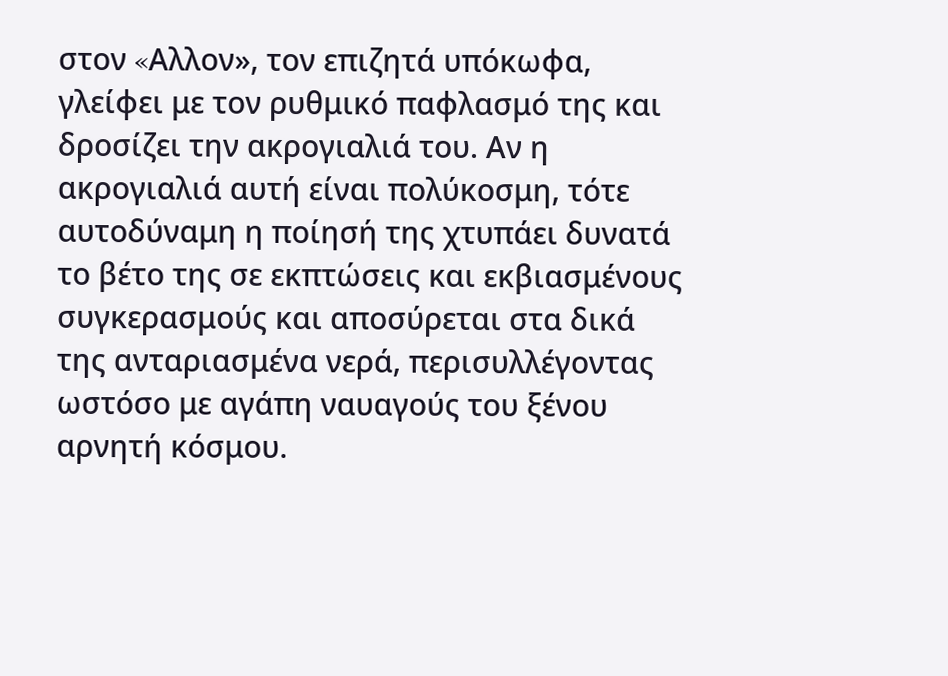στον «Aλλον», τον επιζητά υπόκωφα, γλείφει με τον ρυθμικό παφλασμό της και δροσίζει την ακρογιαλιά του. Αν η ακρογιαλιά αυτή είναι πολύκοσμη, τότε αυτοδύναμη η ποίησή της χτυπάει δυνατά το βέτο της σε εκπτώσεις και εκβιασμένους συγκερασμούς και αποσύρεται στα δικά της ανταριασμένα νερά, περισυλλέγοντας ωστόσο με αγάπη ναυαγούς του ξένου αρνητή κόσμου.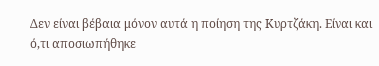Δεν είναι βέβαια μόνον αυτά η ποίηση της Κυρτζάκη. Είναι και ό,τι αποσιωπήθηκε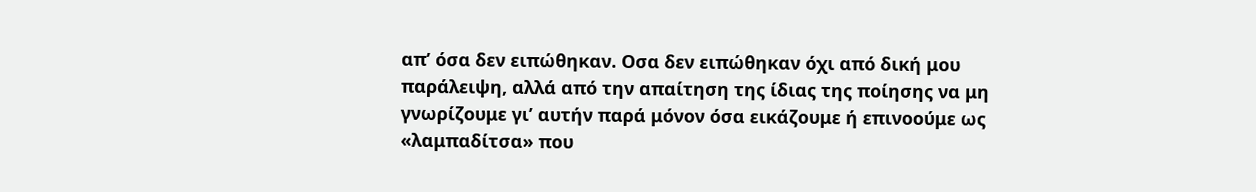απ’ όσα δεν ειπώθηκαν. Οσα δεν ειπώθηκαν όχι από δική μου παράλειψη, αλλά από την απαίτηση της ίδιας της ποίησης να μη γνωρίζουμε γι’ αυτήν παρά μόνον όσα εικάζουμε ή επινοούμε ως «λαμπαδίτσα» που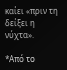καίει «πριν τη δείξει η νύχτα».

*Από το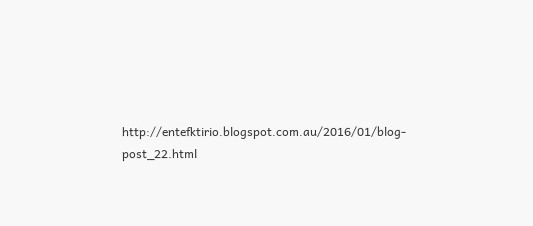http://entefktirio.blogspot.com.au/2016/01/blog-post_22.html